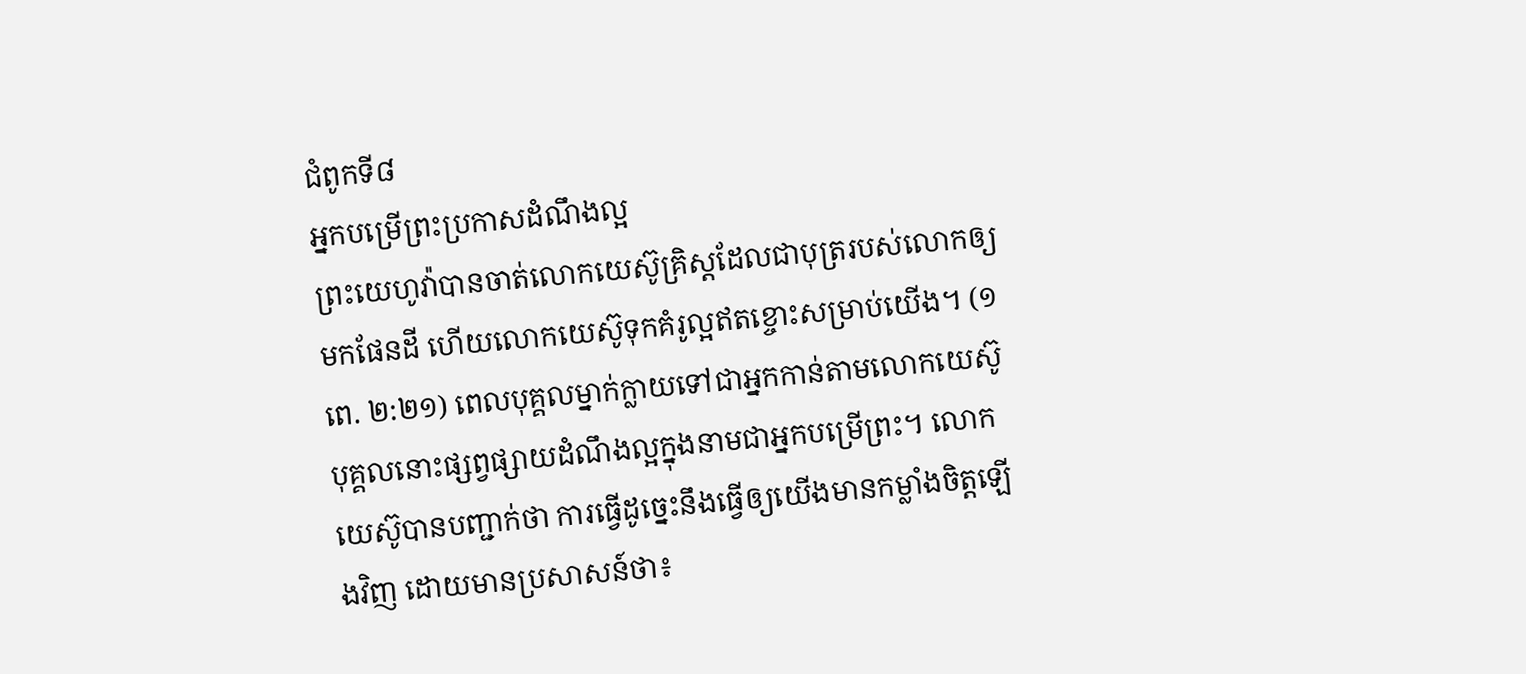ជំពូកទី៨
អ្នកបម្រើព្រះប្រកាសដំណឹងល្អ
ព្រះយេហូវ៉ាបានចាត់លោកយេស៊ូគ្រិស្តដែលជាបុត្ររបស់លោកឲ្យមកផែនដី ហើយលោកយេស៊ូទុកគំរូល្អឥតខ្ចោះសម្រាប់យើង។ (១ពេ. ២:២១) ពេលបុគ្គលម្នាក់ក្លាយទៅជាអ្នកកាន់តាមលោកយេស៊ូ បុគ្គលនោះផ្សព្វផ្សាយដំណឹងល្អក្នុងនាមជាអ្នកបម្រើព្រះ។ លោកយេស៊ូបានបញ្ជាក់ថា ការធ្វើដូច្នេះនឹងធ្វើឲ្យយើងមានកម្លាំងចិត្តឡើងវិញ ដោយមានប្រសាសន៍ថា៖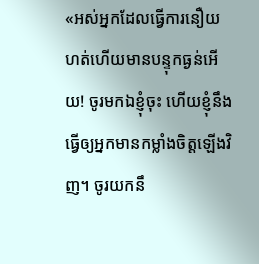«អស់អ្នកដែលធ្វើការនឿយហត់ហើយមានបន្ទុកធ្ងន់អើយ! ចូរមកឯខ្ញុំចុះ ហើយខ្ញុំនឹងធ្វើឲ្យអ្នកមានកម្លាំងចិត្តឡើងវិញ។ ចូរយកនឹ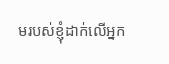មរបស់ខ្ញុំដាក់លើអ្នក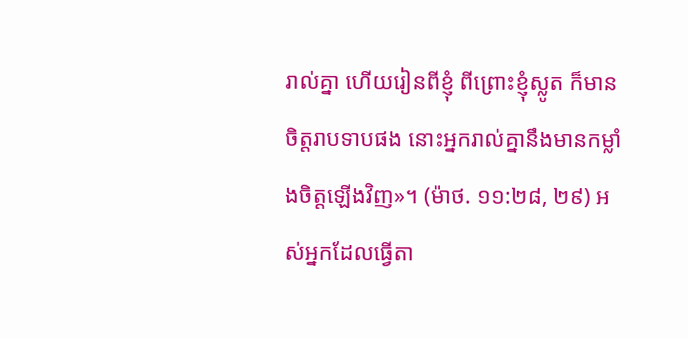រាល់គ្នា ហើយរៀនពីខ្ញុំ ពីព្រោះខ្ញុំស្លូត ក៏មានចិត្តរាបទាបផង នោះអ្នករាល់គ្នានឹងមានកម្លាំងចិត្តឡើងវិញ»។ (ម៉ាថ. ១១:២៨, ២៩) អស់អ្នកដែលធ្វើតា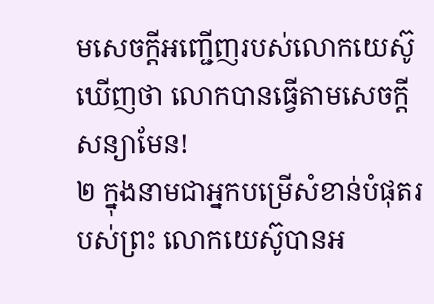មសេចក្ដីអញ្ជើញរបស់លោកយេស៊ូឃើញថា លោកបានធ្វើតាមសេចក្ដីសន្យាមែន!
២ ក្នុងនាមជាអ្នកបម្រើសំខាន់បំផុតរបស់ព្រះ លោកយេស៊ូបានអ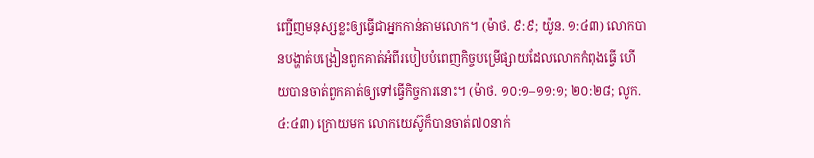ញ្ជើញមនុស្សខ្លះឲ្យធ្វើជាអ្នកកាន់តាមលោក។ (ម៉ាថ. ៩:៩; យ៉ូន. ១:៤៣) លោកបានបង្ហាត់បង្រៀនពួកគាត់អំពីរបៀបបំពេញកិច្ចបម្រើផ្សាយដែលលោកកំពុងធ្វើ ហើយបានចាត់ពួកគាត់ឲ្យទៅធ្វើកិច្ចការនោះ។ (ម៉ាថ. ១០:១–១១:១; ២០:២៨; លូក. ៤:៤៣) ក្រោយមក លោកយេស៊ូក៏បានចាត់៧០នាក់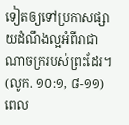ទៀតឲ្យទៅប្រកាសផ្សាយដំណឹងល្អអំពីរាជាណាចក្ររបស់ព្រះដែរ។ (លូក. ១០:១, ៨-១១) ពេល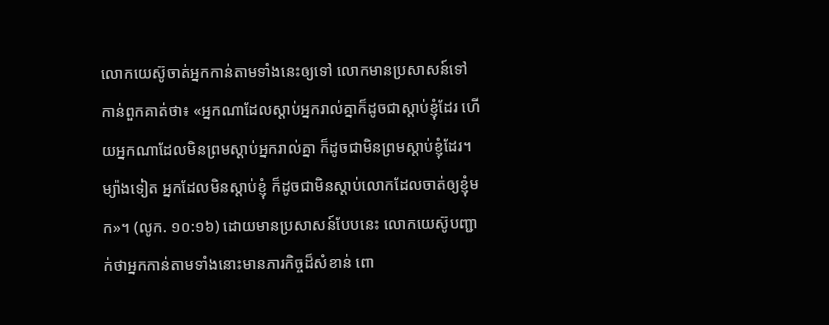លោកយេស៊ូចាត់អ្នកកាន់តាមទាំងនេះឲ្យទៅ លោកមានប្រសាសន៍ទៅកាន់ពួកគាត់ថា៖ «អ្នកណាដែលស្ដាប់អ្នករាល់គ្នាក៏ដូចជាស្ដាប់ខ្ញុំដែរ ហើយអ្នកណាដែលមិនព្រមស្ដាប់អ្នករាល់គ្នា ក៏ដូចជាមិនព្រមស្ដាប់ខ្ញុំដែរ។ ម្យ៉ាងទៀត អ្នកដែលមិនស្ដាប់ខ្ញុំ ក៏ដូចជាមិនស្ដាប់លោកដែលចាត់ឲ្យខ្ញុំមក»។ (លូក. ១០:១៦) ដោយមានប្រសាសន៍បែបនេះ លោកយេស៊ូបញ្ជាក់ថាអ្នកកាន់តាមទាំងនោះមានភារកិច្ចដ៏សំខាន់ ពោ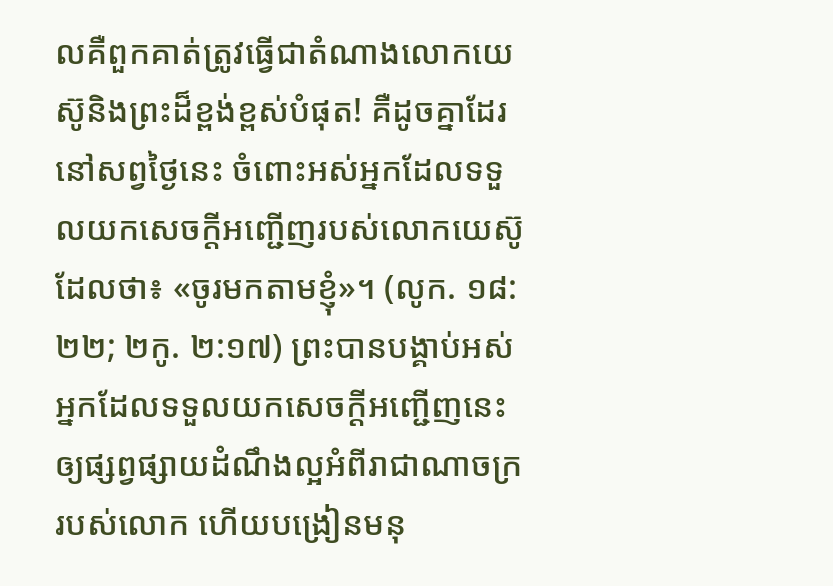លគឺពួកគាត់ត្រូវធ្វើជាតំណាងលោកយេស៊ូនិងព្រះដ៏ខ្ពង់ខ្ពស់បំផុត! គឺដូចគ្នាដែរនៅសព្វថ្ងៃនេះ ចំពោះអស់អ្នកដែលទទួលយកសេចក្ដីអញ្ជើញរបស់លោកយេស៊ូដែលថា៖ «ចូរមកតាមខ្ញុំ»។ (លូក. ១៨:២២; ២កូ. ២:១៧) ព្រះបានបង្គាប់អស់អ្នកដែលទទួលយកសេចក្ដីអញ្ជើញនេះឲ្យផ្សព្វផ្សាយដំណឹងល្អអំពីរាជាណាចក្ររបស់លោក ហើយបង្រៀនមនុ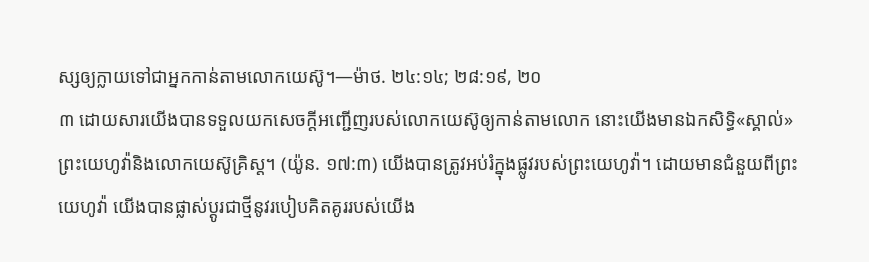ស្សឲ្យក្លាយទៅជាអ្នកកាន់តាមលោកយេស៊ូ។—ម៉ាថ. ២៤:១៤; ២៨:១៩, ២០
៣ ដោយសារយើងបានទទួលយកសេចក្ដីអញ្ជើញរបស់លោកយេស៊ូឲ្យកាន់តាមលោក នោះយើងមានឯកសិទ្ធិ«ស្គាល់»ព្រះយេហូវ៉ានិងលោកយេស៊ូគ្រិស្ត។ (យ៉ូន. ១៧:៣) យើងបានត្រូវអប់រំក្នុងផ្លូវរបស់ព្រះយេហូវ៉ា។ ដោយមានជំនួយពីព្រះយេហូវ៉ា យើងបានផ្លាស់ប្ដូរជាថ្មីនូវរបៀបគិតគូររបស់យើង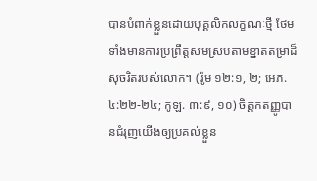បានបំពាក់ខ្លួនដោយបុគ្គលិកលក្ខណៈថ្មី ថែមទាំងមានការប្រព្រឹត្តសមស្របតាមខ្នាតតម្រាដ៏សុចរិតរបស់លោក។ (រ៉ូម ១២:១, ២; អេភ. ៤:២២-២៤; កូឡ. ៣:៩, ១០) ចិត្តកតញ្ញូបានជំរុញយើងឲ្យប្រគល់ខ្លួន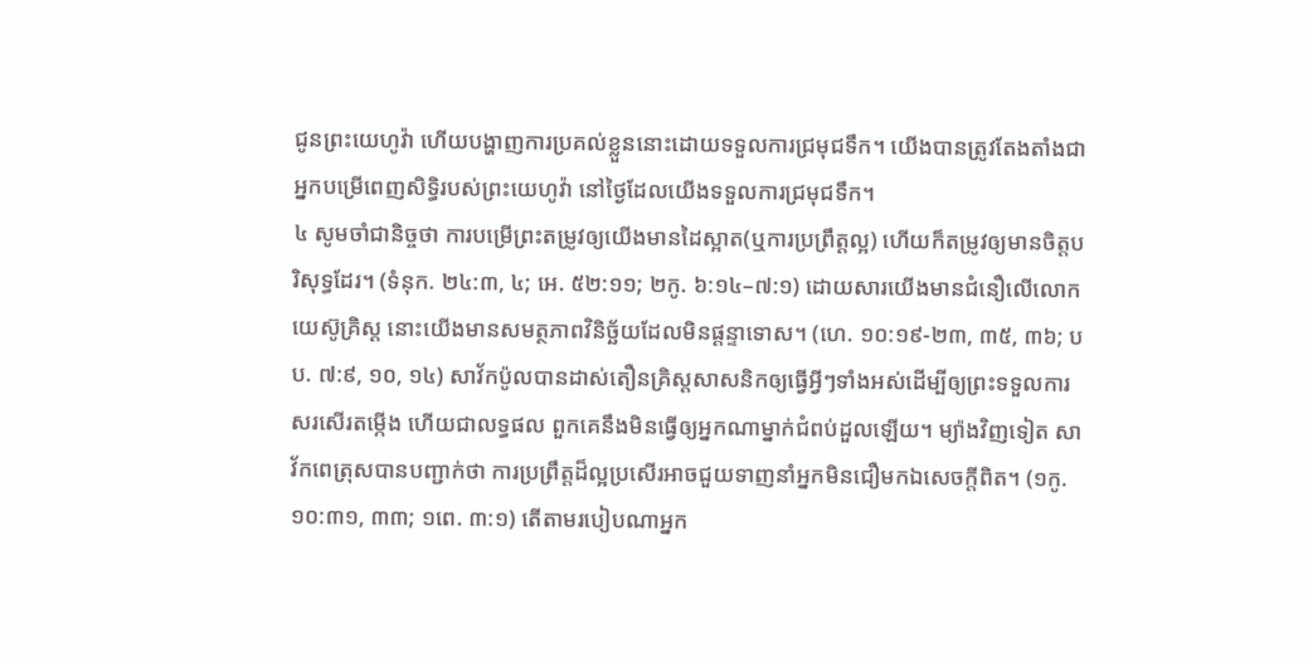ជូនព្រះយេហូវ៉ា ហើយបង្ហាញការប្រគល់ខ្លួននោះដោយទទួលការជ្រមុជទឹក។ យើងបានត្រូវតែងតាំងជាអ្នកបម្រើពេញសិទ្ធិរបស់ព្រះយេហូវ៉ា នៅថ្ងៃដែលយើងទទួលការជ្រមុជទឹក។
៤ សូមចាំជានិច្ចថា ការបម្រើព្រះតម្រូវឲ្យយើងមានដៃស្អាត(ឬការប្រព្រឹត្តល្អ) ហើយក៏តម្រូវឲ្យមានចិត្តបរិសុទ្ធដែរ។ (ទំនុក. ២៤:៣, ៤; អេ. ៥២:១១; ២កូ. ៦:១៤–៧:១) ដោយសារយើងមានជំនឿលើលោកយេស៊ូគ្រិស្ត នោះយើងមានសមត្ថភាពវិនិច្ឆ័យដែលមិនផ្ដន្ទាទោស។ (ហេ. ១០:១៩-២៣, ៣៥, ៣៦; បប. ៧:៩, ១០, ១៤) សាវ័កប៉ូលបានដាស់តឿនគ្រិស្តសាសនិកឲ្យធ្វើអ្វីៗទាំងអស់ដើម្បីឲ្យព្រះទទួលការសរសើរតម្កើង ហើយជាលទ្ធផល ពួកគេនឹងមិនធ្វើឲ្យអ្នកណាម្នាក់ជំពប់ដួលឡើយ។ ម្យ៉ាងវិញទៀត សាវ័កពេត្រុសបានបញ្ជាក់ថា ការប្រព្រឹត្តដ៏ល្អប្រសើរអាចជួយទាញនាំអ្នកមិនជឿមកឯសេចក្ដីពិត។ (១កូ. ១០:៣១, ៣៣; ១ពេ. ៣:១) តើតាមរបៀបណាអ្នក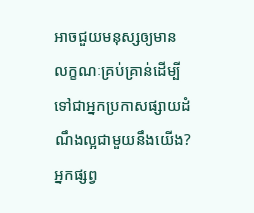អាចជួយមនុស្សឲ្យមានលក្ខណៈគ្រប់គ្រាន់ដើម្បីទៅជាអ្នកប្រកាសផ្សាយដំណឹងល្អជាមួយនឹងយើង?
អ្នកផ្សព្វ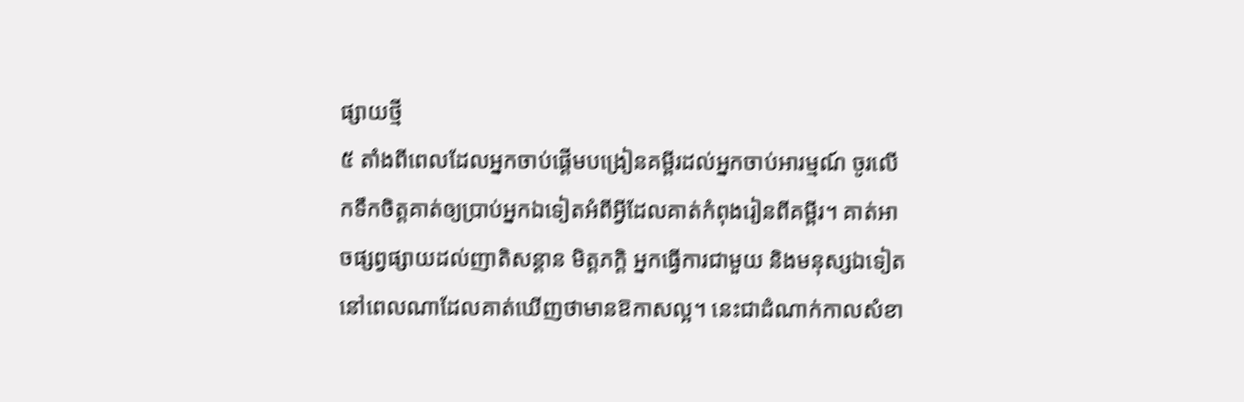ផ្សាយថ្មី
៥ តាំងពីពេលដែលអ្នកចាប់ផ្ដើមបង្រៀនគម្ពីរដល់អ្នកចាប់អារម្មណ៍ ចូរលើកទឹកចិត្តគាត់ឲ្យប្រាប់អ្នកឯទៀតអំពីអ្វីដែលគាត់កំពុងរៀនពីគម្ពីរ។ គាត់អាចផ្សព្វផ្សាយដល់ញាតិសន្ដាន មិត្តភក្ដិ អ្នកធ្វើការជាមួយ និងមនុស្សឯទៀតនៅពេលណាដែលគាត់ឃើញថាមានឱកាសល្អ។ នេះជាដំណាក់កាលសំខា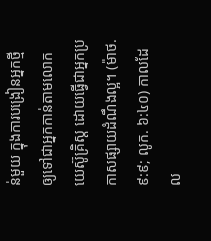ន់មួយ ក្នុងការបង្រៀនអ្នកថ្មីឲ្យទៅជាអ្នកកាន់តាមលោកយេស៊ូគ្រិស្ត ដោយធ្វើជាអ្នកប្រកាសផ្សាយដំណឹងល្អ។ (ម៉ាថ. ៩:៩; លូក. ៦:៤០) កាលដែល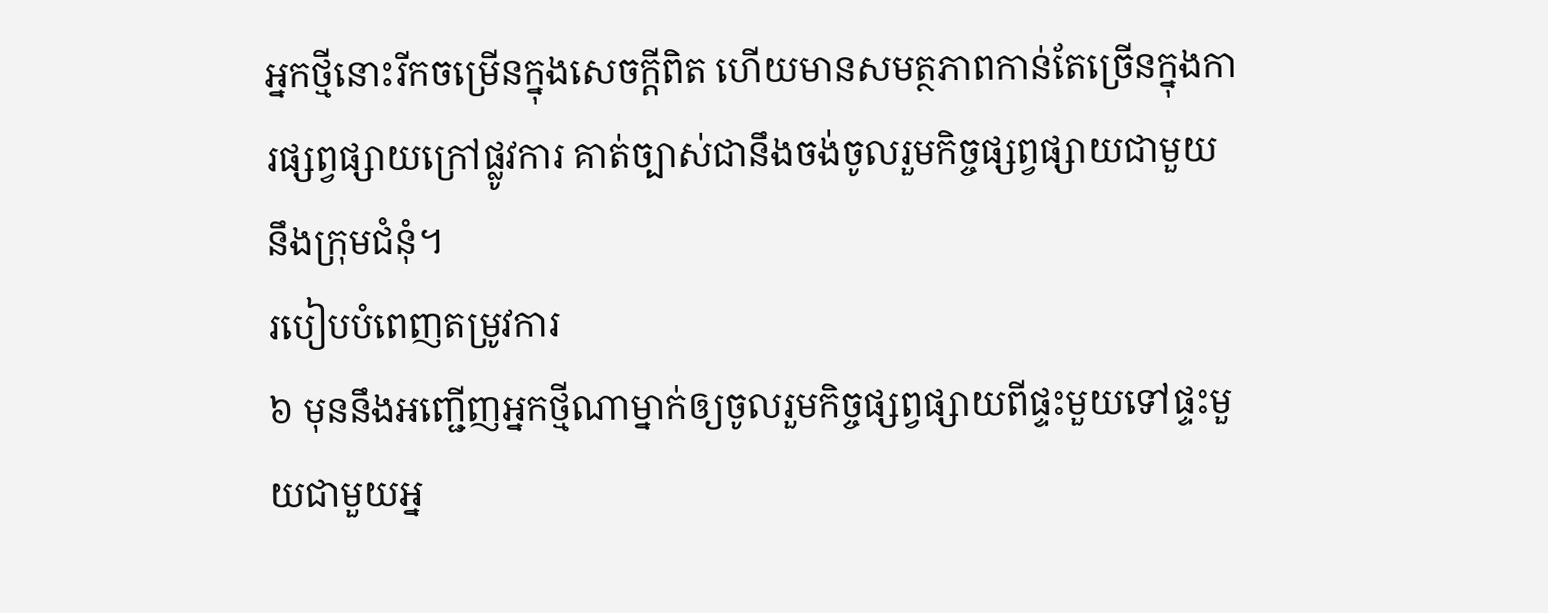អ្នកថ្មីនោះរីកចម្រើនក្នុងសេចក្ដីពិត ហើយមានសមត្ថភាពកាន់តែច្រើនក្នុងការផ្សព្វផ្សាយក្រៅផ្លូវការ គាត់ច្បាស់ជានឹងចង់ចូលរួមកិច្ចផ្សព្វផ្សាយជាមួយនឹងក្រុមជំនុំ។
របៀបបំពេញតម្រូវការ
៦ មុននឹងអញ្ជើញអ្នកថ្មីណាម្នាក់ឲ្យចូលរួមកិច្ចផ្សព្វផ្សាយពីផ្ទះមួយទៅផ្ទះមួយជាមួយអ្ន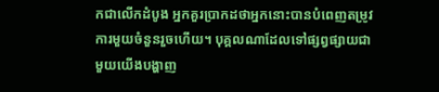កជាលើកដំបូង អ្នកគួរប្រាកដថាអ្នកនោះបានបំពេញតម្រូវការមួយចំនួនរួចហើយ។ បុគ្គលណាដែលទៅផ្សព្វផ្សាយជាមួយយើងបង្ហាញ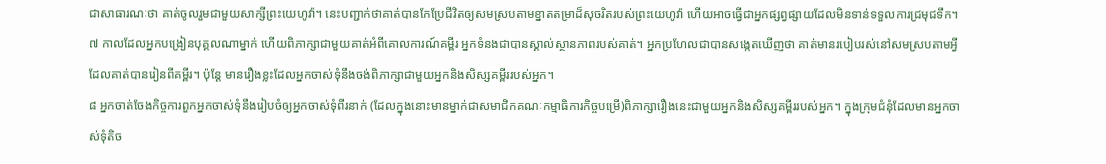ជាសាធារណៈថា គាត់ចូលរួមជាមួយសាក្សីព្រះយេហូវ៉ា។ នេះបញ្ជាក់ថាគាត់បានកែប្រែជីវិតឲ្យសមស្របតាមខ្នាតតម្រាដ៏សុចរិតរបស់ព្រះយេហូវ៉ា ហើយអាចធ្វើជាអ្នកផ្សព្វផ្សាយដែលមិនទាន់ទទួលការជ្រមុជទឹក។
៧ កាលដែលអ្នកបង្រៀនបុគ្គលណាម្នាក់ ហើយពិភាក្សាជាមួយគាត់អំពីគោលការណ៍គម្ពីរ អ្នកទំនងជាបានស្គាល់ស្ថានភាពរបស់គាត់។ អ្នកប្រហែលជាបានសង្កេតឃើញថា គាត់មានរបៀបរស់នៅសមស្របតាមអ្វីដែលគាត់បានរៀនពីគម្ពីរ។ ប៉ុន្តែ មានរឿងខ្លះដែលអ្នកចាស់ទុំនឹងចង់ពិភាក្សាជាមួយអ្នកនិងសិស្សគម្ពីររបស់អ្នក។
៨ អ្នកចាត់ចែងកិច្ចការពួកអ្នកចាស់ទុំនឹងរៀបចំឲ្យអ្នកចាស់ទុំពីរនាក់ (ដែលក្នុងនោះមានម្នាក់ជាសមាជិកគណៈកម្មាធិការកិច្ចបម្រើ)ពិភាក្សារឿងនេះជាមួយអ្នកនិងសិស្សគម្ពីររបស់អ្នក។ ក្នុងក្រុមជំនុំដែលមានអ្នកចាស់ទុំតិច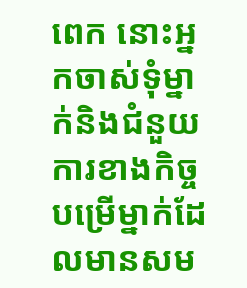ពេក នោះអ្នកចាស់ទុំម្នាក់និងជំនួយការខាងកិច្ចបម្រើម្នាក់ដែលមានសម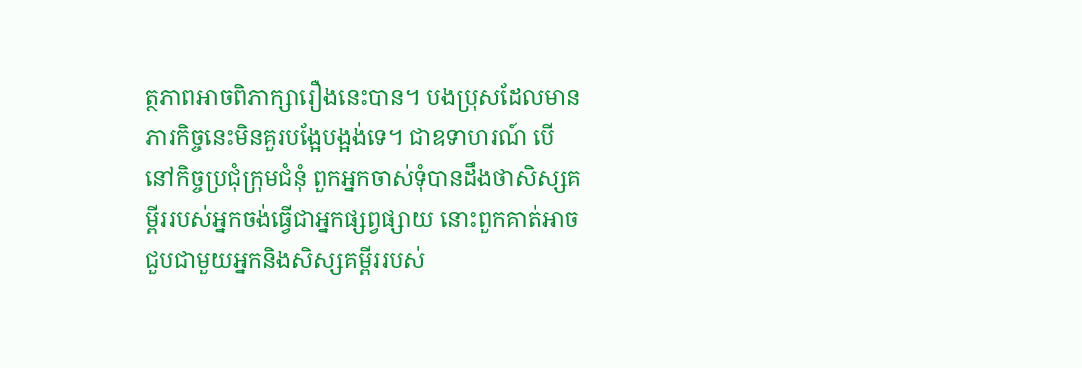ត្ថភាពអាចពិភាក្សារឿងនេះបាន។ បងប្រុសដែលមានភារកិច្ចនេះមិនគួរបង្អែបង្អង់ទេ។ ជាឧទាហរណ៍ បើនៅកិច្ចប្រជុំក្រុមជំនុំ ពួកអ្នកចាស់ទុំបានដឹងថាសិស្សគម្ពីររបស់អ្នកចង់ធ្វើជាអ្នកផ្សព្វផ្សាយ នោះពួកគាត់អាចជួបជាមួយអ្នកនិងសិស្សគម្ពីររបស់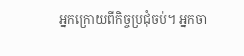អ្នកក្រោយពីកិច្ចប្រជុំចប់។ អ្នកចា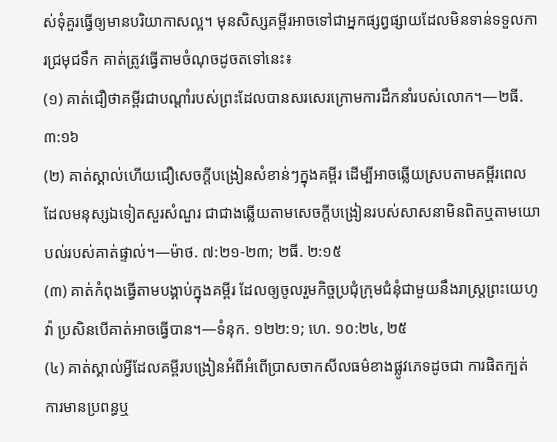ស់ទុំគួរធ្វើឲ្យមានបរិយាកាសល្អ។ មុនសិស្សគម្ពីរអាចទៅជាអ្នកផ្សព្វផ្សាយដែលមិនទាន់ទទួលការជ្រមុជទឹក គាត់ត្រូវធ្វើតាមចំណុចដូចតទៅនេះ៖
(១) គាត់ជឿថាគម្ពីរជាបណ្ដាំរបស់ព្រះដែលបានសរសេរក្រោមការដឹកនាំរបស់លោក។—២ធី. ៣:១៦
(២) គាត់ស្គាល់ហើយជឿសេចក្ដីបង្រៀនសំខាន់ៗក្នុងគម្ពីរ ដើម្បីអាចឆ្លើយស្របតាមគម្ពីរពេលដែលមនុស្សឯទៀតសួរសំណួរ ជាជាងឆ្លើយតាមសេចក្ដីបង្រៀនរបស់សាសនាមិនពិតឬតាមយោបល់របស់គាត់ផ្ទាល់។—ម៉ាថ. ៧:២១-២៣; ២ធី. ២:១៥
(៣) គាត់កំពុងធ្វើតាមបង្គាប់ក្នុងគម្ពីរ ដែលឲ្យចូលរួមកិច្ចប្រជុំក្រុមជំនុំជាមួយនឹងរាស្ត្រព្រះយេហូវ៉ា ប្រសិនបើគាត់អាចធ្វើបាន។—ទំនុក. ១២២:១; ហេ. ១០:២៤, ២៥
(៤) គាត់ស្គាល់អ្វីដែលគម្ពីរបង្រៀនអំពីអំពើប្រាសចាកសីលធម៌ខាងផ្លូវភេទដូចជា ការផិតក្បត់ ការមានប្រពន្ធឬ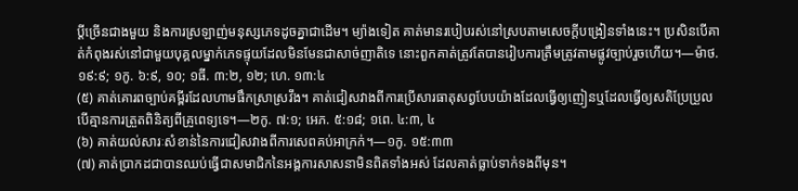ប្ដីច្រើនជាងមួយ និងការស្រឡាញ់មនុស្សភេទដូចគ្នាជាដើម។ ម្យ៉ាងទៀត គាត់មានរបៀបរស់នៅស្របតាមសេចក្ដីបង្រៀនទាំងនេះ។ ប្រសិនបើគាត់កំពុងរស់នៅជាមួយបុគ្គលម្នាក់ភេទផ្ទុយដែលមិនមែនជាសាច់ញាតិទេ នោះពួកគាត់ត្រូវតែបានរៀបការត្រឹមត្រូវតាមផ្លូវច្បាប់រួចហើយ។—ម៉ាថ. ១៩:៩; ១កូ. ៦:៩, ១០; ១ធី. ៣:២, ១២; ហេ. ១៣:៤
(៥) គាត់គោរពច្បាប់គម្ពីរដែលហាមផឹកស្រាស្រវឹង។ គាត់ជៀសវាងពីការប្រើសារធាតុសព្វបែបយ៉ាងដែលធ្វើឲ្យញៀនឬដែលធ្វើឲ្យសតិប្រែប្រួល បើគ្មានការត្រួតពិនិត្យពីគ្រូពេទ្យទេ។—២កូ. ៧:១; អេភ. ៥:១៨; ១ពេ. ៤:៣, ៤
(៦) គាត់យល់សារៈសំខាន់នៃការជៀសវាងពីការសេពគប់អាក្រក់។—១កូ. ១៥:៣៣
(៧) គាត់ប្រាកដជាបានឈប់ធ្វើជាសមាជិកនៃអង្គការសាសនាមិនពិតទាំងអស់ ដែលគាត់ធ្លាប់ទាក់ទងពីមុន។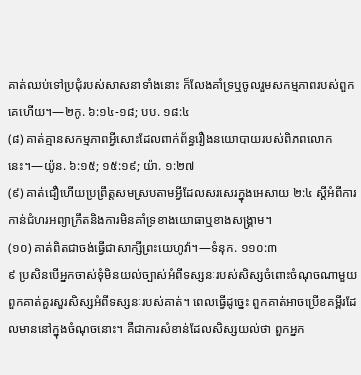គាត់ឈប់ទៅប្រជុំរបស់សាសនាទាំងនោះ ក៏លែងគាំទ្រឬចូលរួមសកម្មភាពរបស់ពួកគេហើយ។—២កូ. ៦:១៤-១៨; បប. ១៨:៤
(៨) គាត់គ្មានសកម្មភាពអ្វីសោះដែលពាក់ព័ន្ធរឿងនយោបាយរបស់ពិភពលោកនេះ។—យ៉ូន. ៦:១៥; ១៥:១៩; យ៉ា. ១:២៧
(៩) គាត់ជឿហើយប្រព្រឹត្តសមស្របតាមអ្វីដែលសរសេរក្នុងអេសាយ ២:៤ ស្ដីអំពីការកាន់ជំហរអព្យាក្រឹតនិងការមិនគាំទ្រខាងយោធាឬខាងសង្គ្រាម។
(១០) គាត់ពិតជាចង់ធ្វើជាសាក្សីព្រះយេហូវ៉ា។—ទំនុក. ១១០:៣
៩ ប្រសិនបើអ្នកចាស់ទុំមិនយល់ច្បាស់អំពីទស្សនៈរបស់សិស្សចំពោះចំណុចណាមួយ ពួកគាត់គួរសួរសិស្សអំពីទស្សនៈរបស់គាត់។ ពេលធ្វើដូច្នេះ ពួកគាត់អាចប្រើខគម្ពីរដែលមាននៅក្នុងចំណុចនោះ។ គឺជាការសំខាន់ដែលសិស្សយល់ថា ពួកអ្នក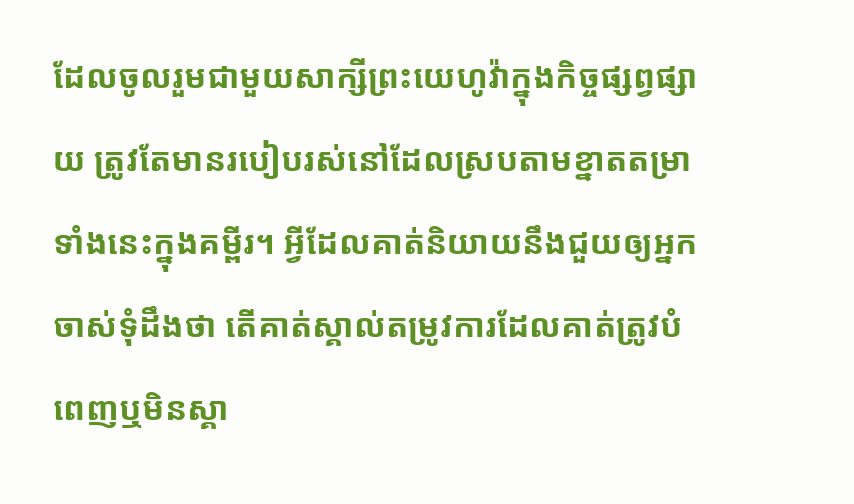ដែលចូលរួមជាមួយសាក្សីព្រះយេហូវ៉ាក្នុងកិច្ចផ្សព្វផ្សាយ ត្រូវតែមានរបៀបរស់នៅដែលស្របតាមខ្នាតតម្រាទាំងនេះក្នុងគម្ពីរ។ អ្វីដែលគាត់និយាយនឹងជួយឲ្យអ្នកចាស់ទុំដឹងថា តើគាត់ស្គាល់តម្រូវការដែលគាត់ត្រូវបំពេញឬមិនស្គា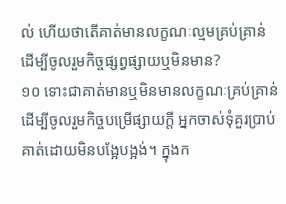ល់ ហើយថាតើគាត់មានលក្ខណៈល្មមគ្រប់គ្រាន់ដើម្បីចូលរួមកិច្ចផ្សព្វផ្សាយឬមិនមាន?
១០ ទោះជាគាត់មានឬមិនមានលក្ខណៈគ្រប់គ្រាន់ដើម្បីចូលរួមកិច្ចបម្រើផ្សាយក្ដី អ្នកចាស់ទុំគួរប្រាប់គាត់ដោយមិនបង្អែបង្អង់។ ក្នុងក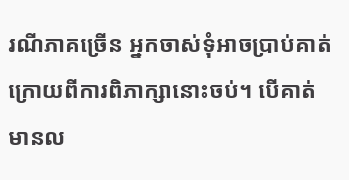រណីភាគច្រើន អ្នកចាស់ទុំអាចប្រាប់គាត់ក្រោយពីការពិភាក្សានោះចប់។ បើគាត់មានល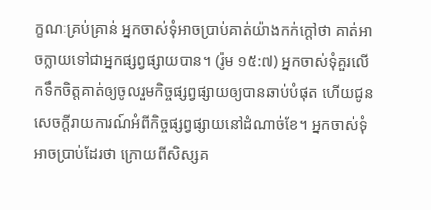ក្ខណៈគ្រប់គ្រាន់ អ្នកចាស់ទុំអាចប្រាប់គាត់យ៉ាងកក់ក្ដៅថា គាត់អាចក្លាយទៅជាអ្នកផ្សព្វផ្សាយបាន។ (រ៉ូម ១៥:៧) អ្នកចាស់ទុំគួរលើកទឹកចិត្តគាត់ឲ្យចូលរួមកិច្ចផ្សព្វផ្សាយឲ្យបានឆាប់បំផុត ហើយជូនសេចក្ដីរាយការណ៍អំពីកិច្ចផ្សព្វផ្សាយនៅដំណាច់ខែ។ អ្នកចាស់ទុំអាចប្រាប់ដែរថា ក្រោយពីសិស្សគ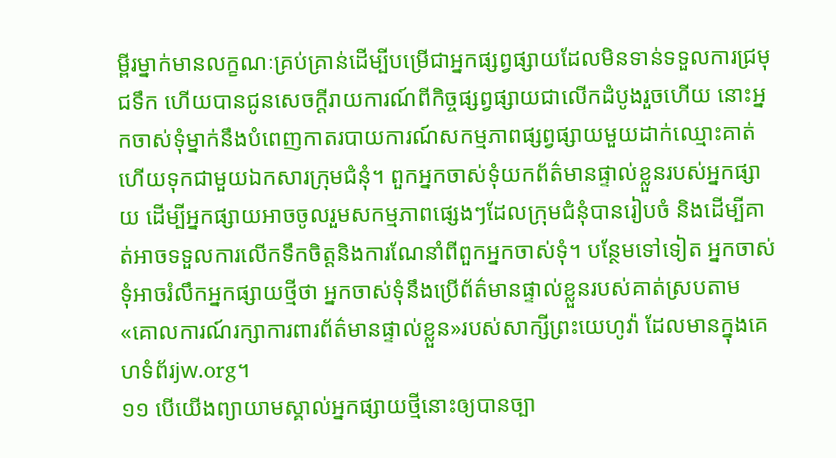ម្ពីរម្នាក់មានលក្ខណៈគ្រប់គ្រាន់ដើម្បីបម្រើជាអ្នកផ្សព្វផ្សាយដែលមិនទាន់ទទួលការជ្រមុជទឹក ហើយបានជូនសេចក្ដីរាយការណ៍ពីកិច្ចផ្សព្វផ្សាយជាលើកដំបូងរួចហើយ នោះអ្នកចាស់ទុំម្នាក់នឹងបំពេញកាតរបាយការណ៍សកម្មភាពផ្សព្វផ្សាយមួយដាក់ឈ្មោះគាត់ ហើយទុកជាមួយឯកសារក្រុមជំនុំ។ ពួកអ្នកចាស់ទុំយកព័ត៌មានផ្ទាល់ខ្លួនរបស់អ្នកផ្សាយ ដើម្បីអ្នកផ្សាយអាចចូលរួមសកម្មភាពផ្សេងៗដែលក្រុមជំនុំបានរៀបចំ និងដើម្បីគាត់អាចទទួលការលើកទឹកចិត្តនិងការណែនាំពីពួកអ្នកចាស់ទុំ។ បន្ថែមទៅទៀត អ្នកចាស់ទុំអាចរំលឹកអ្នកផ្សាយថ្មីថា អ្នកចាស់ទុំនឹងប្រើព័ត៌មានផ្ទាល់ខ្លួនរបស់គាត់ស្របតាម«គោលការណ៍រក្សាការពារព័ត៌មានផ្ទាល់ខ្លួន»របស់សាក្សីព្រះយេហូវ៉ា ដែលមានក្នុងគេហទំព័រjw.org។
១១ បើយើងព្យាយាមស្គាល់អ្នកផ្សាយថ្មីនោះឲ្យបានច្បា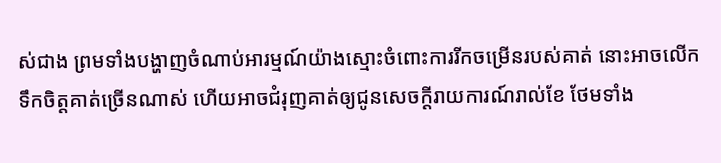ស់ជាង ព្រមទាំងបង្ហាញចំណាប់អារម្មណ៍យ៉ាងស្មោះចំពោះការរីកចម្រើនរបស់គាត់ នោះអាចលើកទឹកចិត្តគាត់ច្រើនណាស់ ហើយអាចជំរុញគាត់ឲ្យជូនសេចក្ដីរាយការណ៍រាល់ខែ ថែមទាំង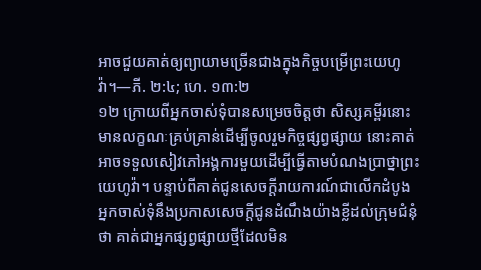អាចជួយគាត់ឲ្យព្យាយាមច្រើនជាងក្នុងកិច្ចបម្រើព្រះយេហូវ៉ា។—ភី. ២:៤; ហេ. ១៣:២
១២ ក្រោយពីអ្នកចាស់ទុំបានសម្រេចចិត្តថា សិស្សគម្ពីរនោះមានលក្ខណៈគ្រប់គ្រាន់ដើម្បីចូលរួមកិច្ចផ្សព្វផ្សាយ នោះគាត់អាចទទួលសៀវភៅអង្គការមួយដើម្បីធ្វើតាមបំណងប្រាថ្នាព្រះយេហូវ៉ា។ បន្ទាប់ពីគាត់ជូនសេចក្ដីរាយការណ៍ជាលើកដំបូង អ្នកចាស់ទុំនឹងប្រកាសសេចក្ដីជូនដំណឹងយ៉ាងខ្លីដល់ក្រុមជំនុំថា គាត់ជាអ្នកផ្សព្វផ្សាយថ្មីដែលមិន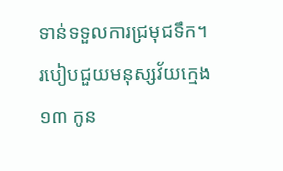ទាន់ទទួលការជ្រមុជទឹក។
របៀបជួយមនុស្សវ័យក្មេង
១៣ កូន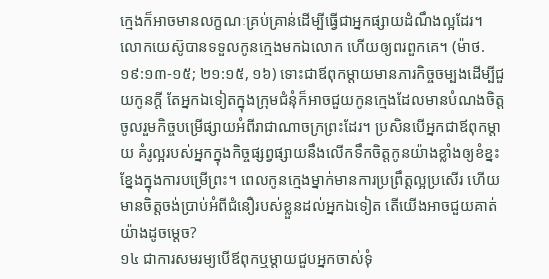ក្មេងក៏អាចមានលក្ខណៈគ្រប់គ្រាន់ដើម្បីធ្វើជាអ្នកផ្សាយដំណឹងល្អដែរ។ លោកយេស៊ូបានទទួលកូនក្មេងមកឯលោក ហើយឲ្យពរពួកគេ។ (ម៉ាថ. ១៩:១៣-១៥; ២១:១៥, ១៦) ទោះជាឪពុកម្ដាយមានភារកិច្ចចម្បងដើម្បីជួយកូនក្ដី តែអ្នកឯទៀតក្នុងក្រុមជំនុំក៏អាចជួយកូនក្មេងដែលមានបំណងចិត្តចូលរួមកិច្ចបម្រើផ្សាយអំពីរាជាណាចក្រព្រះដែរ។ ប្រសិនបើអ្នកជាឪពុកម្ដាយ គំរូល្អរបស់អ្នកក្នុងកិច្ចផ្សព្វផ្សាយនឹងលើកទឹកចិត្តកូនយ៉ាងខ្លាំងឲ្យខំខ្នះខ្នែងក្នុងការបម្រើព្រះ។ ពេលកូនក្មេងម្នាក់មានការប្រព្រឹត្តល្អប្រសើរ ហើយមានចិត្តចង់ប្រាប់អំពីជំនឿរបស់ខ្លួនដល់អ្នកឯទៀត តើយើងអាចជួយគាត់យ៉ាងដូចម្ដេច?
១៤ ជាការសមរម្យបើឪពុកឬម្ដាយជួបអ្នកចាស់ទុំ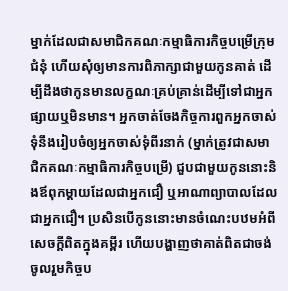ម្នាក់ដែលជាសមាជិកគណៈកម្មាធិការកិច្ចបម្រើក្រុមជំនុំ ហើយសុំឲ្យមានការពិភាក្សាជាមួយកូនគាត់ ដើម្បីដឹងថាកូនមានលក្ខណៈគ្រប់គ្រាន់ដើម្បីទៅជាអ្នកផ្សាយឬមិនមាន។ អ្នកចាត់ចែងកិច្ចការពួកអ្នកចាស់ទុំនឹងរៀបចំឲ្យអ្នកចាស់ទុំពីរនាក់ (ម្នាក់ត្រូវជាសមាជិកគណៈកម្មាធិការកិច្ចបម្រើ) ជួបជាមួយកូននោះនិងឪពុកម្ដាយដែលជាអ្នកជឿ ឬអាណាព្យាបាលដែលជាអ្នកជឿ។ ប្រសិនបើកូននោះមានចំណេះបឋមអំពីសេចក្ដីពិតក្នុងគម្ពីរ ហើយបង្ហាញថាគាត់ពិតជាចង់ចូលរួមកិច្ចប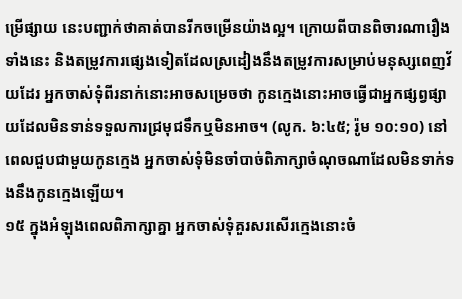ម្រើផ្សាយ នេះបញ្ជាក់ថាគាត់បានរីកចម្រើនយ៉ាងល្អ។ ក្រោយពីបានពិចារណារឿងទាំងនេះ និងតម្រូវការផ្សេងទៀតដែលស្រដៀងនឹងតម្រូវការសម្រាប់មនុស្សពេញវ័យដែរ អ្នកចាស់ទុំពីរនាក់នោះអាចសម្រេចថា កូនក្មេងនោះអាចធ្វើជាអ្នកផ្សព្វផ្សាយដែលមិនទាន់ទទួលការជ្រមុជទឹកឬមិនអាច។ (លូក. ៦:៤៥; រ៉ូម ១០:១០) នៅពេលជួបជាមួយកូនក្មេង អ្នកចាស់ទុំមិនចាំបាច់ពិភាក្សាចំណុចណាដែលមិនទាក់ទងនឹងកូនក្មេងឡើយ។
១៥ ក្នុងអំឡុងពេលពិភាក្សាគ្នា អ្នកចាស់ទុំគួរសរសើរក្មេងនោះចំ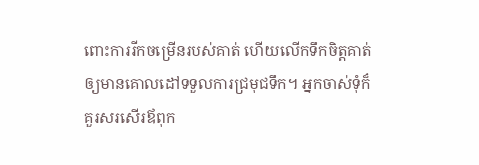ពោះការរីកចម្រើនរបស់គាត់ ហើយលើកទឹកចិត្តគាត់ឲ្យមានគោលដៅទទួលការជ្រមុជទឹក។ អ្នកចាស់ទុំក៏គួរសរសើរឪពុក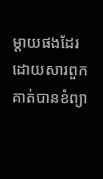ម្ដាយផងដែរ ដោយសារពួកគាត់បានខំព្យា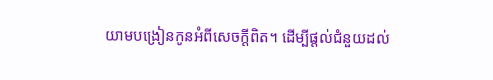យាមបង្រៀនកូនអំពីសេចក្ដីពិត។ ដើម្បីផ្ដល់ជំនួយដល់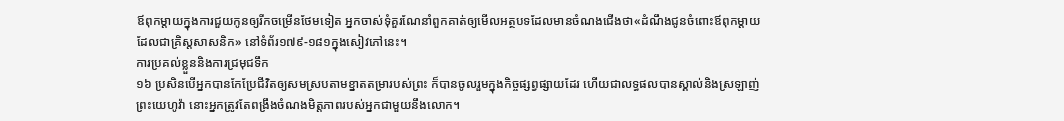ឪពុកម្ដាយក្នុងការជួយកូនឲ្យរីកចម្រើនថែមទៀត អ្នកចាស់ទុំគួរណែនាំពួកគាត់ឲ្យមើលអត្ថបទដែលមានចំណងជើងថា«ដំណឹងជូនចំពោះឪពុកម្ដាយដែលជាគ្រិស្តសាសនិក» នៅទំព័រ១៧៩-១៨១ក្នុងសៀវភៅនេះ។
ការប្រគល់ខ្លួននិងការជ្រមុជទឹក
១៦ ប្រសិនបើអ្នកបានកែប្រែជីវិតឲ្យសមស្របតាមខ្នាតតម្រារបស់ព្រះ ក៏បានចូលរួមក្នុងកិច្ចផ្សព្វផ្សាយដែរ ហើយជាលទ្ធផលបានស្គាល់និងស្រឡាញ់ព្រះយេហូវ៉ា នោះអ្នកត្រូវតែពង្រឹងចំណងមិត្តភាពរបស់អ្នកជាមួយនឹងលោក។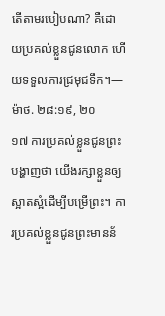តើតាមរបៀបណា? គឺដោយប្រគល់ខ្លួនជូនលោក ហើយទទួលការជ្រមុជទឹក។—ម៉ាថ. ២៨:១៩, ២០
១៧ ការប្រគល់ខ្លួនជូនព្រះបង្ហាញថា យើងរក្សាខ្លួនឲ្យស្អាតស្អំដើម្បីបម្រើព្រះ។ ការប្រគល់ខ្លួនជូនព្រះមានន័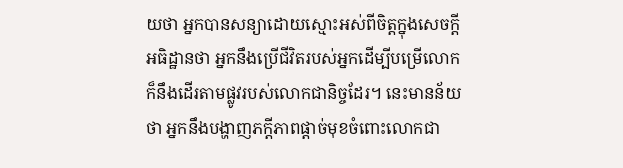យថា អ្នកបានសន្យាដោយស្មោះអស់ពីចិត្តក្នុងសេចក្ដីអធិដ្ឋានថា អ្នកនឹងប្រើជីវិតរបស់អ្នកដើម្បីបម្រើលោក ក៏នឹងដើរតាមផ្លូវរបស់លោកជានិច្ចដែរ។ នេះមានន័យថា អ្នកនឹងបង្ហាញភក្ដីភាពផ្ដាច់មុខចំពោះលោកជា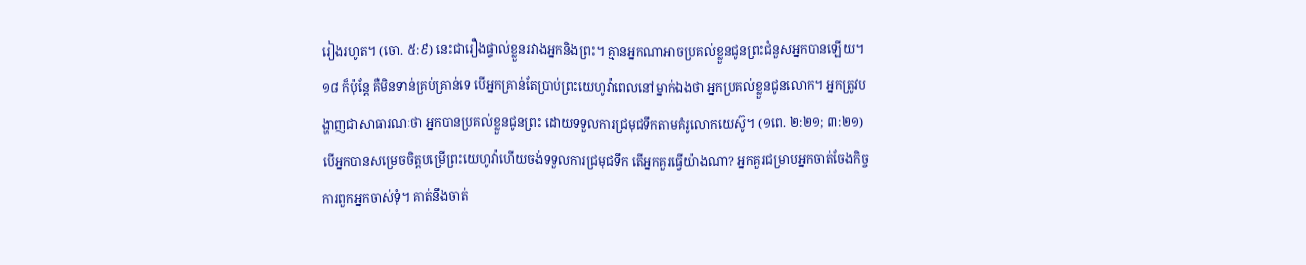រៀងរហូត។ (ចោ. ៥:៩) នេះជារឿងផ្ទាល់ខ្លួនរវាងអ្នកនិងព្រះ។ គ្មានអ្នកណាអាចប្រគល់ខ្លួនជូនព្រះជំនួសអ្នកបានឡើយ។
១៨ ក៏ប៉ុន្តែ គឺមិនទាន់គ្រប់គ្រាន់ទេ បើអ្នកគ្រាន់តែប្រាប់ព្រះយេហូវ៉ាពេលនៅម្នាក់ឯងថា អ្នកប្រគល់ខ្លួនជូនលោក។ អ្នកត្រូវបង្ហាញជាសាធារណៈថា អ្នកបានប្រគល់ខ្លួនជូនព្រះ ដោយទទួលការជ្រមុជទឹកតាមគំរូលោកយេស៊ូ។ (១ពេ. ២:២១; ៣:២១) បើអ្នកបានសម្រេចចិត្តបម្រើព្រះយេហូវ៉ាហើយចង់ទទួលការជ្រមុជទឹក តើអ្នកគួរធ្វើយ៉ាងណា? អ្នកគួរជម្រាបអ្នកចាត់ចែងកិច្ចការពួកអ្នកចាស់ទុំ។ គាត់នឹងចាត់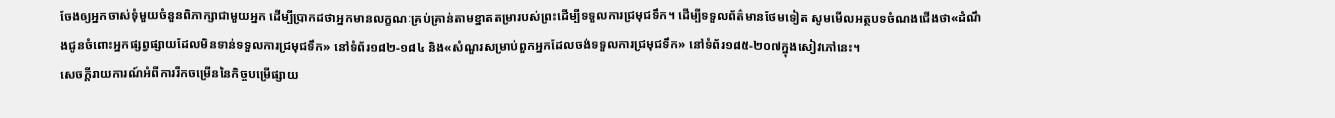ចែងឲ្យអ្នកចាស់ទុំមួយចំនួនពិភាក្សាជាមួយអ្នក ដើម្បីប្រាកដថាអ្នកមានលក្ខណៈគ្រប់គ្រាន់តាមខ្នាតតម្រារបស់ព្រះដើម្បីទទួលការជ្រមុជទឹក។ ដើម្បីទទួលព័ត៌មានថែមទៀត សូមមើលអត្ថបទចំណងជើងថា«ដំណឹងជូនចំពោះអ្នកផ្សព្វផ្សាយដែលមិនទាន់ទទួលការជ្រមុជទឹក» នៅទំព័រ១៨២-១៨៤ និង«សំណួរសម្រាប់ពួកអ្នកដែលចង់ទទួលការជ្រមុជទឹក» នៅទំព័រ១៨៥-២០៧ក្នុងសៀវភៅនេះ។
សេចក្ដីរាយការណ៍អំពីការរីកចម្រើននៃកិច្ចបម្រើផ្សាយ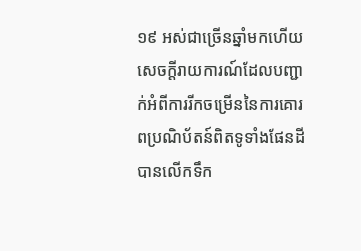១៩ អស់ជាច្រើនឆ្នាំមកហើយ សេចក្ដីរាយការណ៍ដែលបញ្ជាក់អំពីការរីកចម្រើននៃការគោរពប្រណិប័តន៍ពិតទូទាំងផែនដី បានលើកទឹក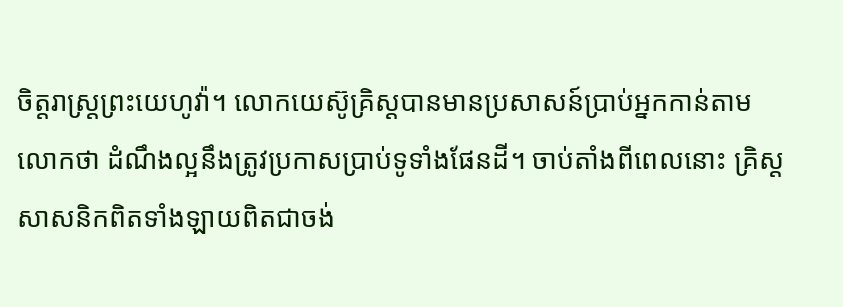ចិត្តរាស្ត្រព្រះយេហូវ៉ា។ លោកយេស៊ូគ្រិស្តបានមានប្រសាសន៍ប្រាប់អ្នកកាន់តាមលោកថា ដំណឹងល្អនឹងត្រូវប្រកាសប្រាប់ទូទាំងផែនដី។ ចាប់តាំងពីពេលនោះ គ្រិស្តសាសនិកពិតទាំងឡាយពិតជាចង់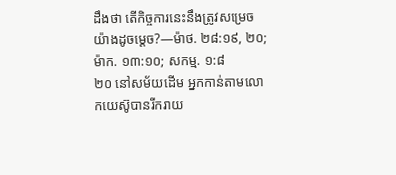ដឹងថា តើកិច្ចការនេះនឹងត្រូវសម្រេចយ៉ាងដូចម្ដេច?—ម៉ាថ. ២៨:១៩, ២០; ម៉ាក. ១៣:១០; សកម្ម. ១:៨
២០ នៅសម័យដើម អ្នកកាន់តាមលោកយេស៊ូបានរីករាយ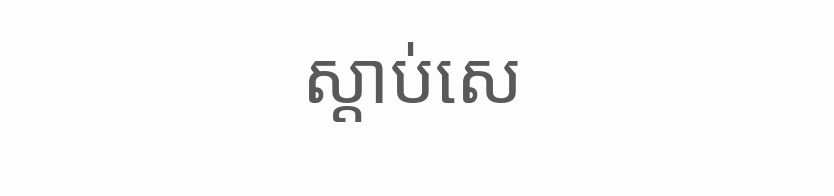ស្ដាប់សេ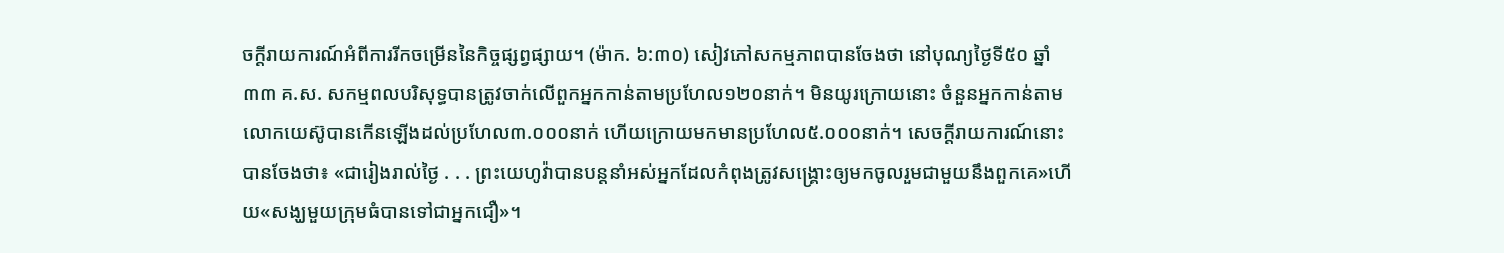ចក្ដីរាយការណ៍អំពីការរីកចម្រើននៃកិច្ចផ្សព្វផ្សាយ។ (ម៉ាក. ៦:៣០) សៀវភៅសកម្មភាពបានចែងថា នៅបុណ្យថ្ងៃទី៥០ ឆ្នាំ៣៣ គ.ស. សកម្មពលបរិសុទ្ធបានត្រូវចាក់លើពួកអ្នកកាន់តាមប្រហែល១២០នាក់។ មិនយូរក្រោយនោះ ចំនួនអ្នកកាន់តាមលោកយេស៊ូបានកើនឡើងដល់ប្រហែល៣.០០០នាក់ ហើយក្រោយមកមានប្រហែល៥.០០០នាក់។ សេចក្ដីរាយការណ៍នោះបានចែងថា៖ «ជារៀងរាល់ថ្ងៃ . . . ព្រះយេហូវ៉ាបានបន្តនាំអស់អ្នកដែលកំពុងត្រូវសង្គ្រោះឲ្យមកចូលរួមជាមួយនឹងពួកគេ»ហើយ«សង្ឃមួយក្រុមធំបានទៅជាអ្នកជឿ»។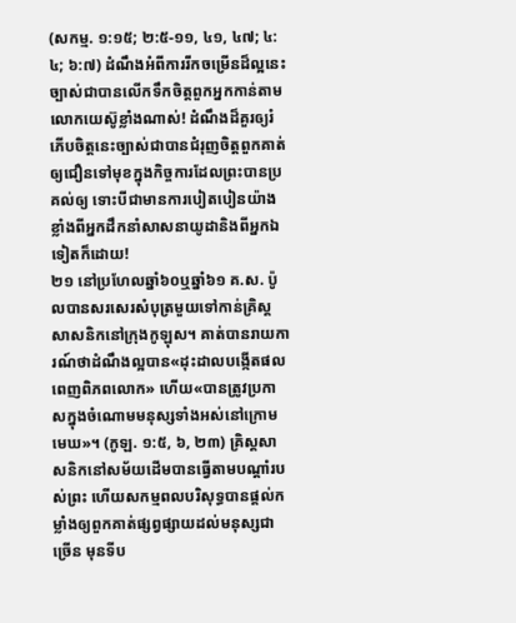(សកម្ម. ១:១៥; ២:៥-១១, ៤១, ៤៧; ៤:៤; ៦:៧) ដំណឹងអំពីការរីកចម្រើនដ៏ល្អនេះ ច្បាស់ជាបានលើកទឹកចិត្តពួកអ្នកកាន់តាមលោកយេស៊ូខ្លាំងណាស់! ដំណឹងដ៏គួរឲ្យរំភើបចិត្តនេះច្បាស់ជាបានជំរុញចិត្តពួកគាត់ឲ្យជឿនទៅមុខក្នុងកិច្ចការដែលព្រះបានប្រគល់ឲ្យ ទោះបីជាមានការបៀតបៀនយ៉ាងខ្លាំងពីអ្នកដឹកនាំសាសនាយូដានិងពីអ្នកឯទៀតក៏ដោយ!
២១ នៅប្រហែលឆ្នាំ៦០ឬឆ្នាំ៦១ គ.ស. ប៉ូលបានសរសេរសំបុត្រមួយទៅកាន់គ្រិស្តសាសនិកនៅក្រុងកូឡុស។ គាត់បានរាយការណ៍ថាដំណឹងល្អបាន«ដុះដាលបង្កើតផលពេញពិភពលោក» ហើយ«បានត្រូវប្រកាសក្នុងចំណោមមនុស្សទាំងអស់នៅក្រោមមេឃ»។ (កូឡ. ១:៥, ៦, ២៣) គ្រិស្តសាសនិកនៅសម័យដើមបានធ្វើតាមបណ្ដាំរបស់ព្រះ ហើយសកម្មពលបរិសុទ្ធបានផ្ដល់កម្លាំងឲ្យពួកគាត់ផ្សព្វផ្សាយដល់មនុស្សជាច្រើន មុនទីប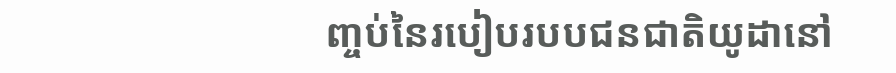ញ្ចប់នៃរបៀបរបបជនជាតិយូដានៅ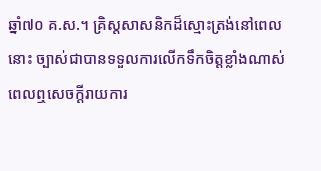ឆ្នាំ៧០ គ.ស.។ គ្រិស្តសាសនិកដ៏ស្មោះត្រង់នៅពេលនោះ ច្បាស់ជាបានទទួលការលើកទឹកចិត្តខ្លាំងណាស់ ពេលឮសេចក្ដីរាយការ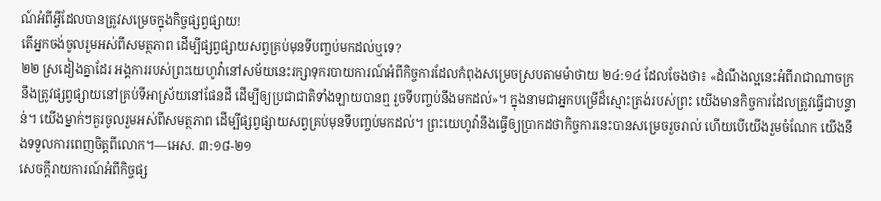ណ៍អំពីអ្វីដែលបានត្រូវសម្រេចក្នុងកិច្ចផ្សព្វផ្សាយ!
តើអ្នកចង់ចូលរួមអស់ពីសមត្ថភាព ដើម្បីផ្សព្វផ្សាយសព្វគ្រប់មុនទីបញ្ចប់មកដល់ឬទេ?
២២ ស្រដៀងគ្នាដែរ អង្គការរបស់ព្រះយេហូវ៉ានៅសម័យនេះរក្សាទុករបាយការណ៍អំពីកិច្ចការដែលកំពុងសម្រេចស្របតាមម៉ាថាយ ២៤:១៤ ដែលចែងថា៖ «ដំណឹងល្អនេះអំពីរាជាណាចក្រនឹងត្រូវផ្សព្វផ្សាយនៅគ្រប់ទីអាស្រ័យនៅផែនដី ដើម្បីឲ្យប្រជាជាតិទាំងឡាយបានឮ រួចទីបញ្ចប់នឹងមកដល់»។ ក្នុងនាមជាអ្នកបម្រើដ៏ស្មោះត្រង់របស់ព្រះ យើងមានកិច្ចការដែលត្រូវធ្វើជាបន្ទាន់។ យើងម្នាក់ៗគួរចូលរួមអស់ពីសមត្ថភាព ដើម្បីផ្សព្វផ្សាយសព្វគ្រប់មុនទីបញ្ចប់មកដល់។ ព្រះយេហូវ៉ានឹងធ្វើឲ្យប្រាកដថាកិច្ចការនេះបានសម្រេចរួចរាល់ ហើយបើយើងរួមចំណែក យើងនឹងទទួលការពេញចិត្តពីលោក។—អេស. ៣:១៨-២១
សេចក្ដីរាយការណ៍អំពីកិច្ចផ្ស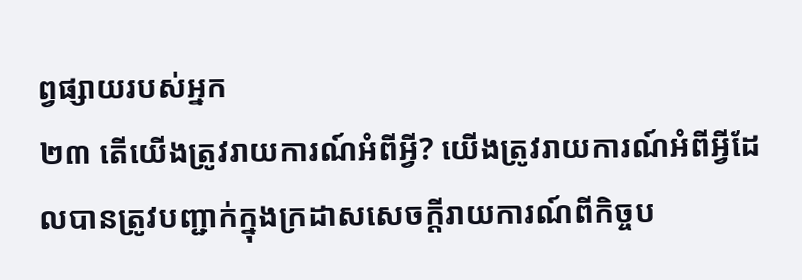ព្វផ្សាយរបស់អ្នក
២៣ តើយើងត្រូវរាយការណ៍អំពីអ្វី? យើងត្រូវរាយការណ៍អំពីអ្វីដែលបានត្រូវបញ្ជាក់ក្នុងក្រដាសសេចក្ដីរាយការណ៍ពីកិច្ចប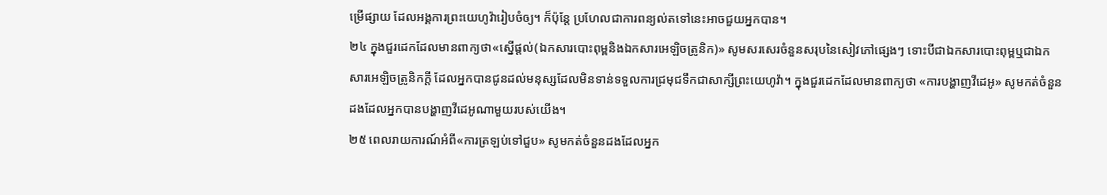ម្រើផ្សាយ ដែលអង្គការព្រះយេហូវ៉ារៀបចំឲ្យ។ ក៏ប៉ុន្តែ ប្រហែលជាការពន្យល់តទៅនេះអាចជួយអ្នកបាន។
២៤ ក្នុងជួរដេកដែលមានពាក្យថា«ស្នើផ្ដល់(ឯកសារបោះពុម្ពនិងឯកសារអេឡិចត្រូនិក)» សូមសរសេរចំនួនសរុបនៃសៀវភៅផ្សេងៗ ទោះបីជាឯកសារបោះពុម្ពឬជាឯកសារអេឡិចត្រូនិកក្ដី ដែលអ្នកបានជូនដល់មនុស្សដែលមិនទាន់ទទួលការជ្រមុជទឹកជាសាក្សីព្រះយេហូវ៉ា។ ក្នុងជួរដេកដែលមានពាក្យថា «ការបង្ហាញវីដេអូ» សូមកត់ចំនួនដងដែលអ្នកបានបង្ហាញវីដេអូណាមួយរបស់យើង។
២៥ ពេលរាយការណ៍អំពី«ការត្រឡប់ទៅជួប» សូមកត់ចំនួនដងដែលអ្នក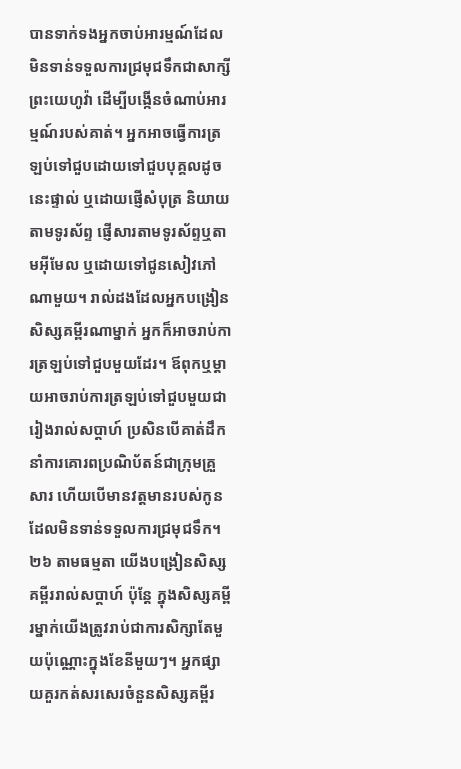បានទាក់ទងអ្នកចាប់អារម្មណ៍ដែលមិនទាន់ទទួលការជ្រមុជទឹកជាសាក្សីព្រះយេហូវ៉ា ដើម្បីបង្កើនចំណាប់អារម្មណ៍របស់គាត់។ អ្នកអាចធ្វើការត្រឡប់ទៅជួបដោយទៅជួបបុគ្គលដូចនេះផ្ទាល់ ឬដោយផ្ញើសំបុត្រ និយាយតាមទូរស័ព្ទ ផ្ញើសារតាមទូរស័ព្ទឬតាមអ៊ីមែល ឬដោយទៅជូនសៀវភៅណាមួយ។ រាល់ដងដែលអ្នកបង្រៀនសិស្សគម្ពីរណាម្នាក់ អ្នកក៏អាចរាប់ការត្រឡប់ទៅជួបមួយដែរ។ ឪពុកឬម្ដាយអាចរាប់ការត្រឡប់ទៅជួបមួយជារៀងរាល់សប្ដាហ៍ ប្រសិនបើគាត់ដឹកនាំការគោរពប្រណិប័តន៍ជាក្រុមគ្រួសារ ហើយបើមានវត្តមានរបស់កូនដែលមិនទាន់ទទួលការជ្រមុជទឹក។
២៦ តាមធម្មតា យើងបង្រៀនសិស្សគម្ពីររាល់សប្ដាហ៍ ប៉ុន្តែ ក្នុងសិស្សគម្ពីរម្នាក់យើងត្រូវរាប់ជាការសិក្សាតែមួយប៉ុណ្ណោះក្នុងខែនីមួយៗ។ អ្នកផ្សាយគួរកត់សរសេរចំនួនសិស្សគម្ពីរ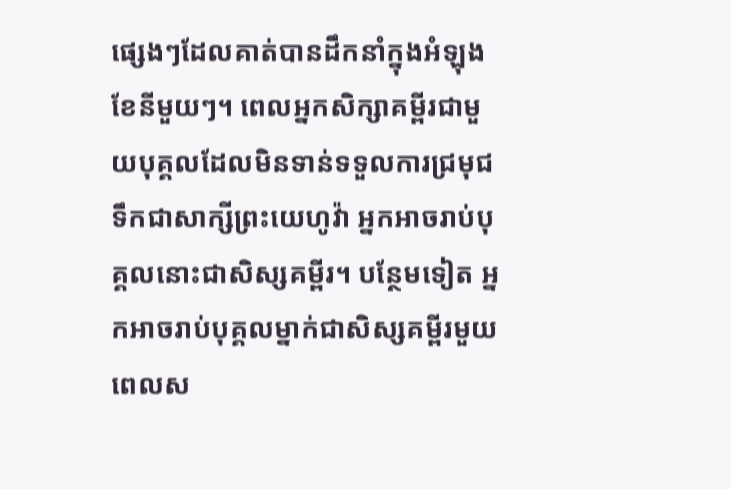ផ្សេងៗដែលគាត់បានដឹកនាំក្នុងអំឡុងខែនីមួយៗ។ ពេលអ្នកសិក្សាគម្ពីរជាមួយបុគ្គលដែលមិនទាន់ទទួលការជ្រមុជទឹកជាសាក្សីព្រះយេហូវ៉ា អ្នកអាចរាប់បុគ្គលនោះជាសិស្សគម្ពីរ។ បន្ថែមទៀត អ្នកអាចរាប់បុគ្គលម្នាក់ជាសិស្សគម្ពីរមួយ ពេលស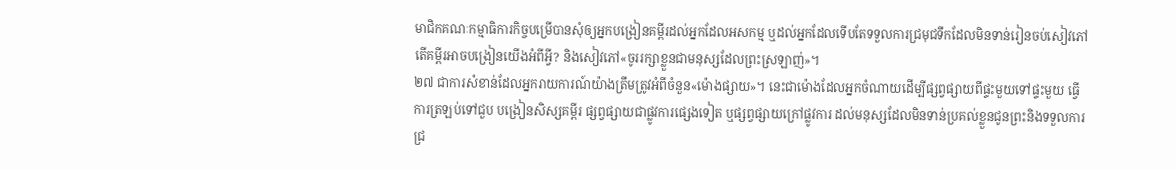មាជិកគណៈកម្មាធិការកិច្ចបម្រើបានសុំឲ្យអ្នកបង្រៀនគម្ពីរដល់អ្នកដែលអសកម្ម ឬដល់អ្នកដែលទើបតែទទួលការជ្រមុជទឹកដែលមិនទាន់រៀនចប់សៀវភៅតើគម្ពីរអាចបង្រៀនយើងអំពីអ្វី? និងសៀវភៅ«ចូររក្សាខ្លួនជាមនុស្សដែលព្រះស្រឡាញ់»។
២៧ ជាការសំខាន់ដែលអ្នករាយការណ៍យ៉ាងត្រឹមត្រូវអំពីចំនួន«ម៉ោងផ្សាយ»។ នេះជាម៉ោងដែលអ្នកចំណាយដើម្បីផ្សព្វផ្សាយពីផ្ទះមួយទៅផ្ទះមួយ ធ្វើការត្រឡប់ទៅជួប បង្រៀនសិស្សគម្ពីរ ផ្សព្វផ្សាយជាផ្លូវការផ្សេងទៀត ឬផ្សព្វផ្សាយក្រៅផ្លូវការ ដល់មនុស្សដែលមិនទាន់ប្រគល់ខ្លួនជូនព្រះនិងទទួលការជ្រ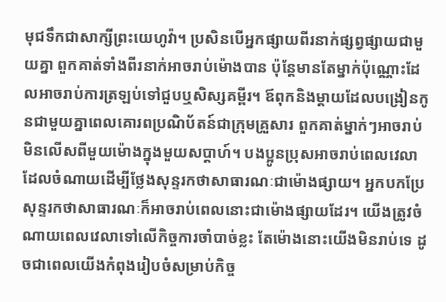មុជទឹកជាសាក្សីព្រះយេហូវ៉ា។ ប្រសិនបើអ្នកផ្សាយពីរនាក់ផ្សព្វផ្សាយជាមួយគ្នា ពួកគាត់ទាំងពីរនាក់អាចរាប់ម៉ោងបាន ប៉ុន្តែមានតែម្នាក់ប៉ុណ្ណោះដែលអាចរាប់ការត្រឡប់ទៅជួបឬសិស្សគម្ពីរ។ ឪពុកនិងម្ដាយដែលបង្រៀនកូនជាមួយគ្នាពេលគោរពប្រណិប័តន៍ជាក្រុមគ្រួសារ ពួកគាត់ម្នាក់ៗអាចរាប់មិនលើសពីមួយម៉ោងក្នុងមួយសប្ដាហ៍។ បងប្អូនប្រុសអាចរាប់ពេលវេលាដែលចំណាយដើម្បីថ្លែងសុន្ទរកថាសាធារណៈជាម៉ោងផ្សាយ។ អ្នកបកប្រែសុន្ទរកថាសាធារណៈក៏អាចរាប់ពេលនោះជាម៉ោងផ្សាយដែរ។ យើងត្រូវចំណាយពេលវេលាទៅលើកិច្ចការចាំបាច់ខ្លះ តែម៉ោងនោះយើងមិនរាប់ទេ ដូចជាពេលយើងកំពុងរៀបចំសម្រាប់កិច្ច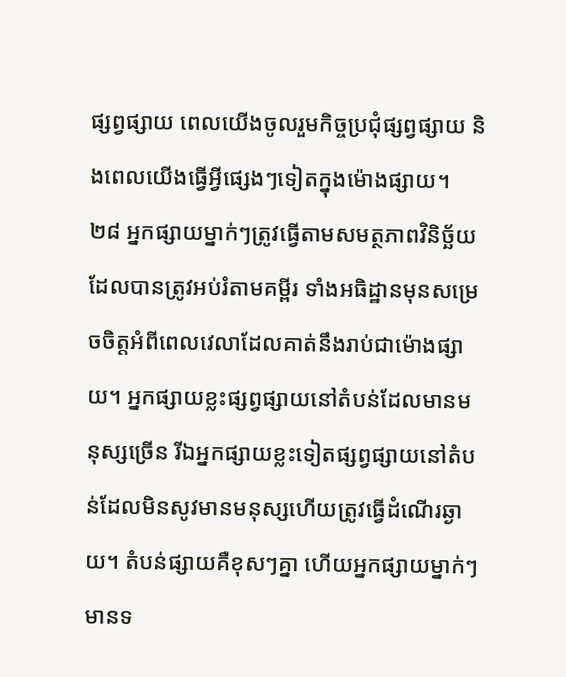ផ្សព្វផ្សាយ ពេលយើងចូលរួមកិច្ចប្រជុំផ្សព្វផ្សាយ និងពេលយើងធ្វើអ្វីផ្សេងៗទៀតក្នុងម៉ោងផ្សាយ។
២៨ អ្នកផ្សាយម្នាក់ៗត្រូវធ្វើតាមសមត្ថភាពវិនិច្ឆ័យដែលបានត្រូវអប់រំតាមគម្ពីរ ទាំងអធិដ្ឋានមុនសម្រេចចិត្តអំពីពេលវេលាដែលគាត់នឹងរាប់ជាម៉ោងផ្សាយ។ អ្នកផ្សាយខ្លះផ្សព្វផ្សាយនៅតំបន់ដែលមានមនុស្សច្រើន រីឯអ្នកផ្សាយខ្លះទៀតផ្សព្វផ្សាយនៅតំបន់ដែលមិនសូវមានមនុស្សហើយត្រូវធ្វើដំណើរឆ្ងាយ។ តំបន់ផ្សាយគឺខុសៗគ្នា ហើយអ្នកផ្សាយម្នាក់ៗមានទ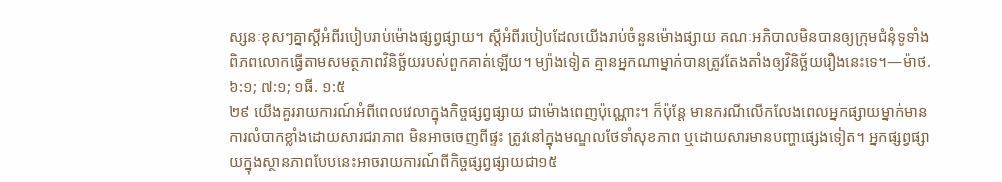ស្សនៈខុសៗគ្នាស្ដីអំពីរបៀបរាប់ម៉ោងផ្សព្វផ្សាយ។ ស្ដីអំពីរបៀបដែលយើងរាប់ចំនួនម៉ោងផ្សាយ គណៈអភិបាលមិនបានឲ្យក្រុមជំនុំទូទាំងពិភពលោកធ្វើតាមសមត្ថភាពវិនិច្ឆ័យរបស់ពួកគាត់ឡើយ។ ម្យ៉ាងទៀត គ្មានអ្នកណាម្នាក់បានត្រូវតែងតាំងឲ្យវិនិច្ឆ័យរឿងនេះទេ។—ម៉ាថ. ៦:១; ៧:១; ១ធី. ១:៥
២៩ យើងគួររាយការណ៍អំពីពេលវេលាក្នុងកិច្ចផ្សព្វផ្សាយ ជាម៉ោងពេញប៉ុណ្ណោះ។ ក៏ប៉ុន្តែ មានករណីលើកលែងពេលអ្នកផ្សាយម្នាក់មានការលំបាកខ្លាំងដោយសារជរាភាព មិនអាចចេញពីផ្ទះ ត្រូវនៅក្នុងមណ្ឌលថែទាំសុខភាព ឬដោយសារមានបញ្ហាផ្សេងទៀត។ អ្នកផ្សព្វផ្សាយក្នុងស្ថានភាពបែបនេះអាចរាយការណ៍ពីកិច្ចផ្សព្វផ្សាយជា១៥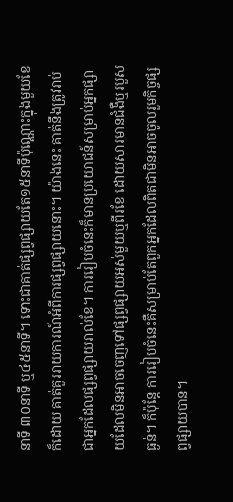នាទី ៣០នាទី ឬ៤៥នាទី។ ទោះជាគាត់ផ្សព្វផ្សាយតែ១៥នាទីប៉ុណ្ណោះក្នុងមួយខែក៏ដោយ គាត់គួររាយការណ៍អំពីការផ្សព្វផ្សាយនោះ។ យ៉ាងនេះ គាត់នឹងត្រូវរាប់ជាអ្នកដែលផ្សព្វផ្សាយរាល់ខែ។ ការរៀបចំនេះក៏មានប្រយោជន៍សម្រាប់អ្នកផ្សាយដែលមិនអាចចេញទៅផ្សព្វផ្សាយអស់មួយឬពីរខែ ដោយសារមានជំងឺឬរបួសធ្ងន់។ ក៏ប៉ុន្តែ ការរៀបចំនេះគឺសម្រាប់តែពួកអ្នកដែលពិតជាមិនអាចចូលរួមកិច្ចផ្សព្វផ្សាយបាន។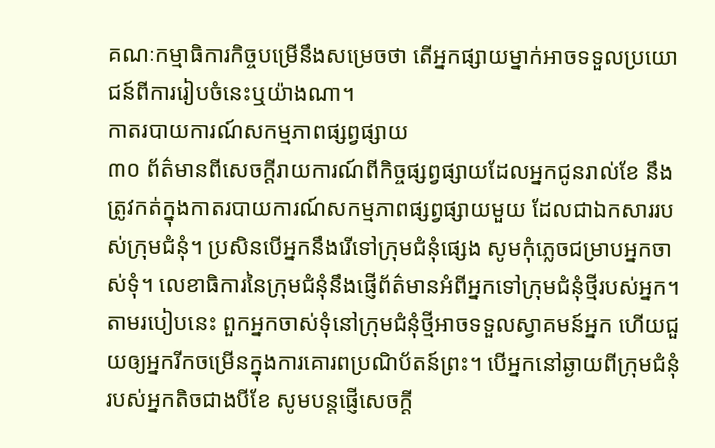គណៈកម្មាធិការកិច្ចបម្រើនឹងសម្រេចថា តើអ្នកផ្សាយម្នាក់អាចទទួលប្រយោជន៍ពីការរៀបចំនេះឬយ៉ាងណា។
កាតរបាយការណ៍សកម្មភាពផ្សព្វផ្សាយ
៣០ ព័ត៌មានពីសេចក្ដីរាយការណ៍ពីកិច្ចផ្សព្វផ្សាយដែលអ្នកជូនរាល់ខែ នឹងត្រូវកត់ក្នុងកាតរបាយការណ៍សកម្មភាពផ្សព្វផ្សាយមួយ ដែលជាឯកសាររបស់ក្រុមជំនុំ។ ប្រសិនបើអ្នកនឹងរើទៅក្រុមជំនុំផ្សេង សូមកុំភ្លេចជម្រាបអ្នកចាស់ទុំ។ លេខាធិការនៃក្រុមជំនុំនឹងផ្ញើព័ត៌មានអំពីអ្នកទៅក្រុមជំនុំថ្មីរបស់អ្នក។ តាមរបៀបនេះ ពួកអ្នកចាស់ទុំនៅក្រុមជំនុំថ្មីអាចទទួលស្វាគមន៍អ្នក ហើយជួយឲ្យអ្នករីកចម្រើនក្នុងការគោរពប្រណិប័តន៍ព្រះ។ បើអ្នកនៅឆ្ងាយពីក្រុមជំនុំរបស់អ្នកតិចជាងបីខែ សូមបន្តផ្ញើសេចក្ដី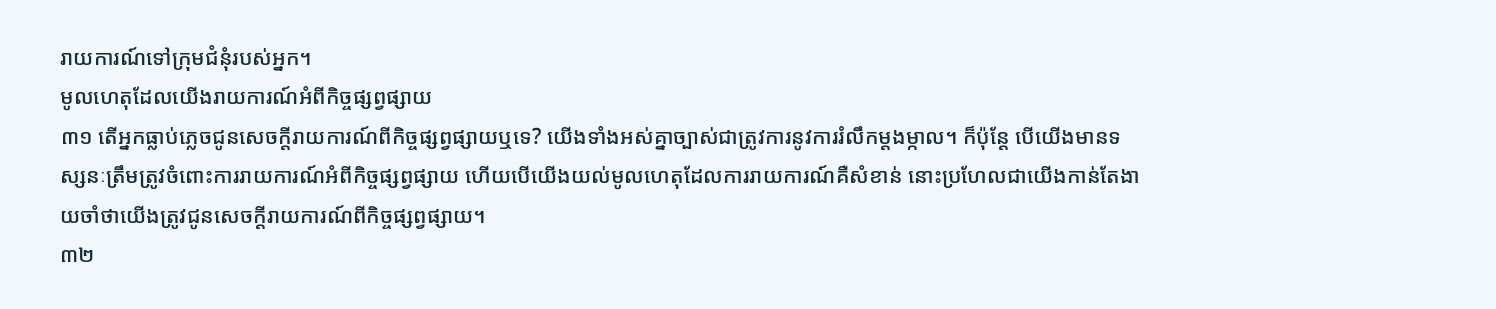រាយការណ៍ទៅក្រុមជំនុំរបស់អ្នក។
មូលហេតុដែលយើងរាយការណ៍អំពីកិច្ចផ្សព្វផ្សាយ
៣១ តើអ្នកធ្លាប់ភ្លេចជូនសេចក្ដីរាយការណ៍ពីកិច្ចផ្សព្វផ្សាយឬទេ? យើងទាំងអស់គ្នាច្បាស់ជាត្រូវការនូវការរំលឹកម្ដងម្កាល។ ក៏ប៉ុន្តែ បើយើងមានទស្សនៈត្រឹមត្រូវចំពោះការរាយការណ៍អំពីកិច្ចផ្សព្វផ្សាយ ហើយបើយើងយល់មូលហេតុដែលការរាយការណ៍គឺសំខាន់ នោះប្រហែលជាយើងកាន់តែងាយចាំថាយើងត្រូវជូនសេចក្ដីរាយការណ៍ពីកិច្ចផ្សព្វផ្សាយ។
៣២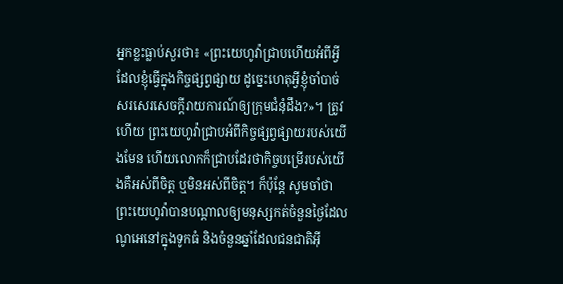អ្នកខ្លះធ្លាប់សួរថា៖ «ព្រះយេហូវ៉ាជ្រាបហើយអំពីអ្វីដែលខ្ញុំធ្វើក្នុងកិច្ចផ្សព្វផ្សាយ ដូច្នេះហេតុអ្វីខ្ញុំចាំបាច់សរសេរសេចក្ដីរាយការណ៍ឲ្យក្រុមជំនុំដឹង?»។ ត្រូវហើយ ព្រះយេហូវ៉ាជ្រាបអំពីកិច្ចផ្សព្វផ្សាយរបស់យើងមែន ហើយលោកក៏ជ្រាបដែរថាកិច្ចបម្រើរបស់យើងគឺអស់ពីចិត្ត ឬមិនអស់ពីចិត្ត។ ក៏ប៉ុន្តែ សូមចាំថា ព្រះយេហូវ៉ាបានបណ្ដាលឲ្យមនុស្សកត់ចំនួនថ្ងៃដែលណូអេនៅក្នុងទូកធំ និងចំនួនឆ្នាំដែលជនជាតិអ៊ី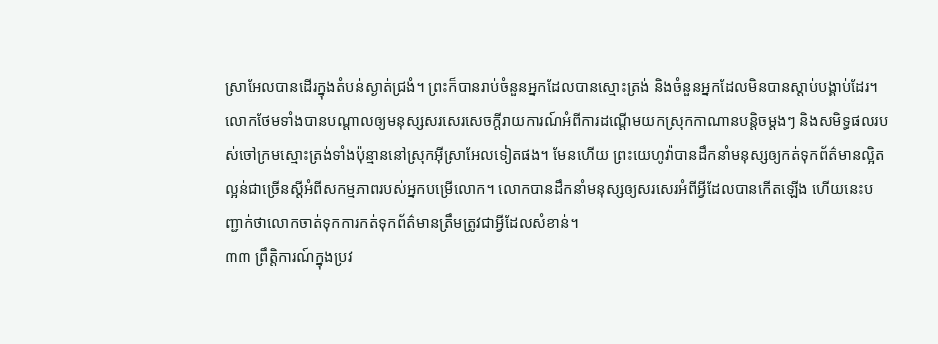ស្រាអែលបានដើរក្នុងតំបន់ស្ងាត់ជ្រងំ។ ព្រះក៏បានរាប់ចំនួនអ្នកដែលបានស្មោះត្រង់ និងចំនួនអ្នកដែលមិនបានស្ដាប់បង្គាប់ដែរ។ លោកថែមទាំងបានបណ្ដាលឲ្យមនុស្សសរសេរសេចក្ដីរាយការណ៍អំពីការដណ្ដើមយកស្រុកកាណានបន្តិចម្ដងៗ និងសមិទ្ធផលរបស់ចៅក្រមស្មោះត្រង់ទាំងប៉ុន្មាននៅស្រុកអ៊ីស្រាអែលទៀតផង។ មែនហើយ ព្រះយេហូវ៉ាបានដឹកនាំមនុស្សឲ្យកត់ទុកព័ត៌មានល្អិតល្អន់ជាច្រើនស្ដីអំពីសកម្មភាពរបស់អ្នកបម្រើលោក។ លោកបានដឹកនាំមនុស្សឲ្យសរសេរអំពីអ្វីដែលបានកើតឡើង ហើយនេះបញ្ជាក់ថាលោកចាត់ទុកការកត់ទុកព័ត៌មានត្រឹមត្រូវជាអ្វីដែលសំខាន់។
៣៣ ព្រឹត្តិការណ៍ក្នុងប្រវ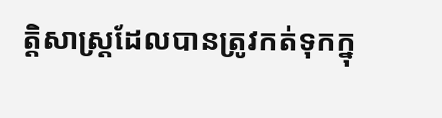ត្ដិសាស្ត្រដែលបានត្រូវកត់ទុកក្នុ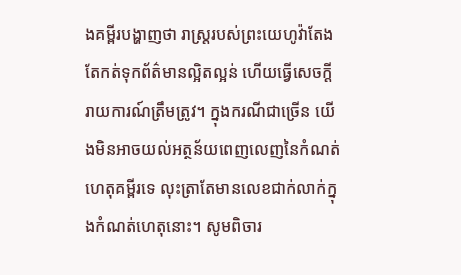ងគម្ពីរបង្ហាញថា រាស្ត្ររបស់ព្រះយេហូវ៉ាតែងតែកត់ទុកព័ត៌មានល្អិតល្អន់ ហើយធ្វើសេចក្ដីរាយការណ៍ត្រឹមត្រូវ។ ក្នុងករណីជាច្រើន យើងមិនអាចយល់អត្ថន័យពេញលេញនៃកំណត់ហេតុគម្ពីរទេ លុះត្រាតែមានលេខជាក់លាក់ក្នុងកំណត់ហេតុនោះ។ សូមពិចារ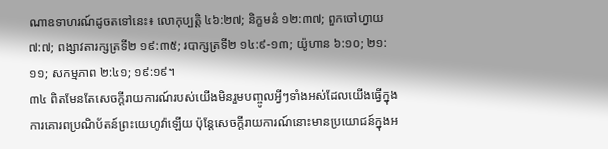ណាឧទាហរណ៍ដូចតទៅនេះ៖ លោកុប្បត្តិ ៤៦:២៧; និក្ខមនំ ១២:៣៧; ពួកចៅហ្វាយ ៧:៧; ពង្សាវតារក្សត្រទី២ ១៩:៣៥; របាក្សត្រទី២ ១៤:៩-១៣; យ៉ូហាន ៦:១០; ២១:១១; សកម្មភាព ២:៤១; ១៩:១៩។
៣៤ ពិតមែនតែសេចក្ដីរាយការណ៍របស់យើងមិនរួមបញ្ចូលអ្វីៗទាំងអស់ដែលយើងធ្វើក្នុងការគោរពប្រណិប័តន៍ព្រះយេហូវ៉ាឡើយ ប៉ុន្តែសេចក្ដីរាយការណ៍នោះមានប្រយោជន៍ក្នុងអ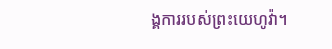ង្គការរបស់ព្រះយេហូវ៉ា។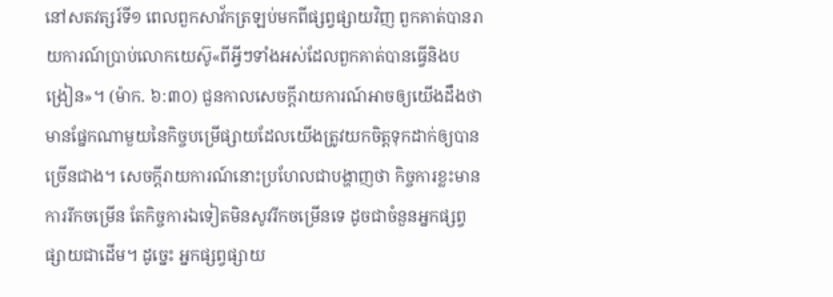នៅសតវត្សរ៍ទី១ ពេលពួកសាវ័កត្រឡប់មកពីផ្សព្វផ្សាយវិញ ពួកគាត់បានរាយការណ៍ប្រាប់លោកយេស៊ូ«ពីអ្វីៗទាំងអស់ដែលពួកគាត់បានធ្វើនិងបង្រៀន»។ (ម៉ាក. ៦:៣០) ជួនកាលសេចក្ដីរាយការណ៍អាចឲ្យយើងដឹងថា មានផ្នែកណាមួយនៃកិច្ចបម្រើផ្សាយដែលយើងត្រូវយកចិត្តទុកដាក់ឲ្យបានច្រើនជាង។ សេចក្ដីរាយការណ៍នោះប្រហែលជាបង្ហាញថា កិច្ចការខ្លះមានការរីកចម្រើន តែកិច្ចការឯទៀតមិនសូវរីកចម្រើនទេ ដូចជាចំនួនអ្នកផ្សព្វផ្សាយជាដើម។ ដូច្នេះ អ្នកផ្សព្វផ្សាយ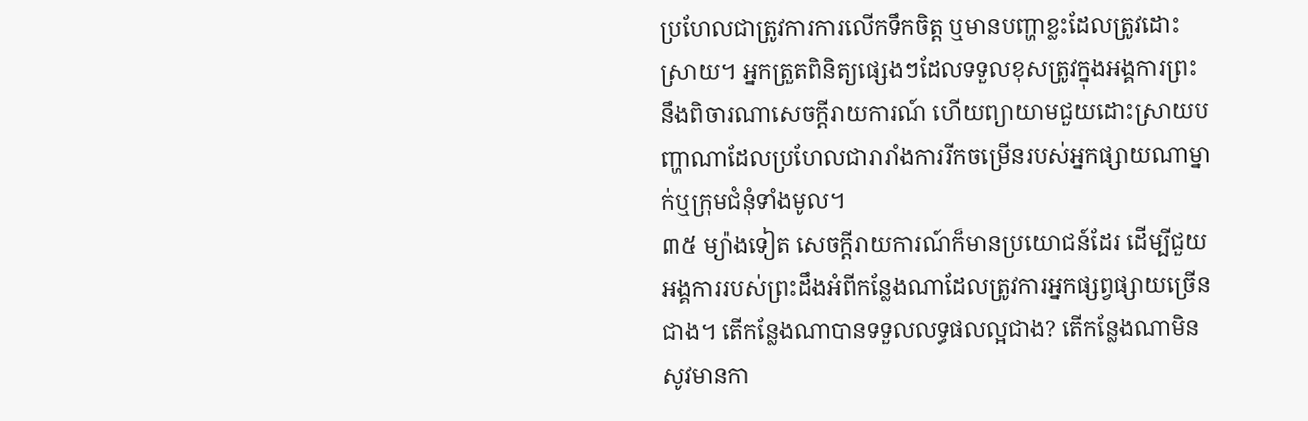ប្រហែលជាត្រូវការការលើកទឹកចិត្ត ឬមានបញ្ហាខ្លះដែលត្រូវដោះស្រាយ។ អ្នកត្រួតពិនិត្យផ្សេងៗដែលទទួលខុសត្រូវក្នុងអង្គការព្រះ នឹងពិចារណាសេចក្ដីរាយការណ៍ ហើយព្យាយាមជួយដោះស្រាយបញ្ហាណាដែលប្រហែលជារារាំងការរីកចម្រើនរបស់អ្នកផ្សាយណាម្នាក់ឬក្រុមជំនុំទាំងមូល។
៣៥ ម្យ៉ាងទៀត សេចក្ដីរាយការណ៍ក៏មានប្រយោជន៍ដែរ ដើម្បីជួយអង្គការរបស់ព្រះដឹងអំពីកន្លែងណាដែលត្រូវការអ្នកផ្សព្វផ្សាយច្រើនជាង។ តើកន្លែងណាបានទទួលលទ្ធផលល្អជាង? តើកន្លែងណាមិនសូវមានកា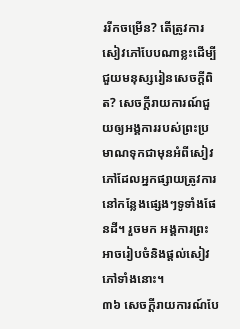ររីកចម្រើន? តើត្រូវការសៀវភៅបែបណាខ្លះដើម្បីជួយមនុស្សរៀនសេចក្ដីពិត? សេចក្ដីរាយការណ៍ជួយឲ្យអង្គការរបស់ព្រះប្រមាណទុកជាមុនអំពីសៀវភៅដែលអ្នកផ្សាយត្រូវការនៅកន្លែងផ្សេងៗទូទាំងផែនដី។ រួចមក អង្គការព្រះអាចរៀបចំនិងផ្ដល់សៀវភៅទាំងនោះ។
៣៦ សេចក្ដីរាយការណ៍បែ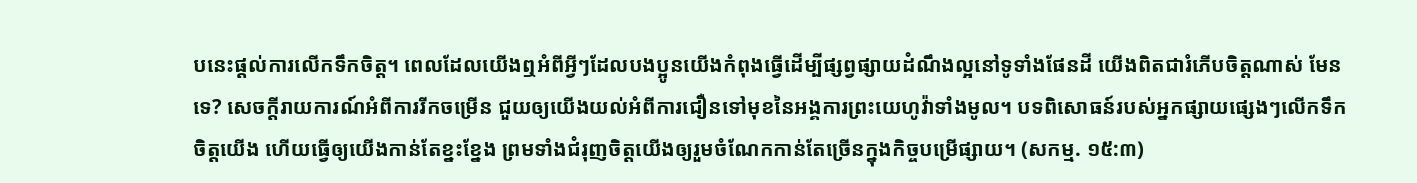បនេះផ្ដល់ការលើកទឹកចិត្ត។ ពេលដែលយើងឮអំពីអ្វីៗដែលបងប្អូនយើងកំពុងធ្វើដើម្បីផ្សព្វផ្សាយដំណឹងល្អនៅទូទាំងផែនដី យើងពិតជារំភើបចិត្តណាស់ មែនទេ? សេចក្ដីរាយការណ៍អំពីការរីកចម្រើន ជួយឲ្យយើងយល់អំពីការជឿនទៅមុខនៃអង្គការព្រះយេហូវ៉ាទាំងមូល។ បទពិសោធន៍របស់អ្នកផ្សាយផ្សេងៗលើកទឹកចិត្តយើង ហើយធ្វើឲ្យយើងកាន់តែខ្នះខ្នែង ព្រមទាំងជំរុញចិត្តយើងឲ្យរួមចំណែកកាន់តែច្រើនក្នុងកិច្ចបម្រើផ្សាយ។ (សកម្ម. ១៥:៣)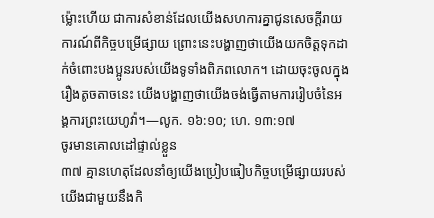ម្ល៉ោះហើយ ជាការសំខាន់ដែលយើងសហការគ្នាជូនសេចក្ដីរាយការណ៍ពីកិច្ចបម្រើផ្សាយ ព្រោះនេះបង្ហាញថាយើងយកចិត្តទុកដាក់ចំពោះបងប្អូនរបស់យើងទូទាំងពិភពលោក។ ដោយចុះចូលក្នុងរឿងតូចតាចនេះ យើងបង្ហាញថាយើងចង់ធ្វើតាមការរៀបចំនៃអង្គការព្រះយេហូវ៉ា។—លូក. ១៦:១០; ហេ. ១៣:១៧
ចូរមានគោលដៅផ្ទាល់ខ្លួន
៣៧ គ្មានហេតុដែលនាំឲ្យយើងប្រៀបធៀបកិច្ចបម្រើផ្សាយរបស់យើងជាមួយនឹងកិ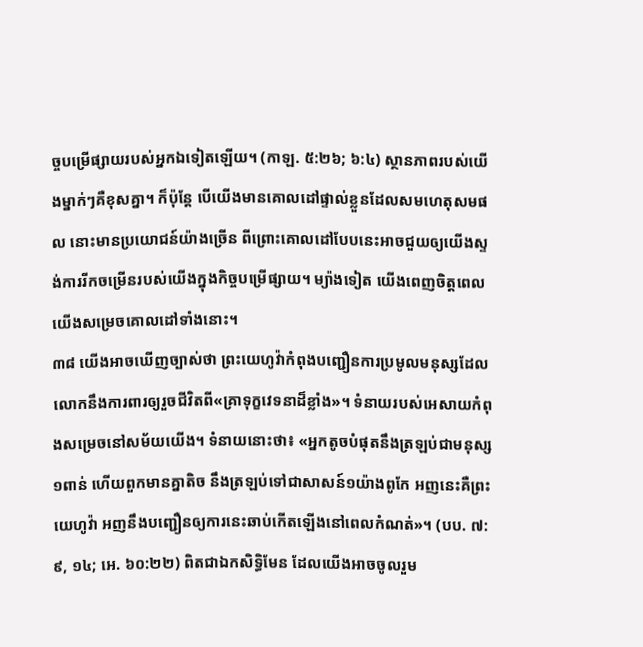ច្ចបម្រើផ្សាយរបស់អ្នកឯទៀតឡើយ។ (កាឡ. ៥:២៦; ៦:៤) ស្ថានភាពរបស់យើងម្នាក់ៗគឺខុសគ្នា។ ក៏ប៉ុន្តែ បើយើងមានគោលដៅផ្ទាល់ខ្លួនដែលសមហេតុសមផល នោះមានប្រយោជន៍យ៉ាងច្រើន ពីព្រោះគោលដៅបែបនេះអាចជួយឲ្យយើងស្ទង់ការរីកចម្រើនរបស់យើងក្នុងកិច្ចបម្រើផ្សាយ។ ម្យ៉ាងទៀត យើងពេញចិត្តពេលយើងសម្រេចគោលដៅទាំងនោះ។
៣៨ យើងអាចឃើញច្បាស់ថា ព្រះយេហូវ៉ាកំពុងបញ្ជឿនការប្រមូលមនុស្សដែលលោកនឹងការពារឲ្យរួចជីវិតពី«គ្រាទុក្ខវេទនាដ៏ខ្លាំង»។ ទំនាយរបស់អេសាយកំពុងសម្រេចនៅសម័យយើង។ ទំនាយនោះថា៖ «អ្នកតូចបំផុតនឹងត្រឡប់ជាមនុស្ស១ពាន់ ហើយពួកមានគ្នាតិច នឹងត្រឡប់ទៅជាសាសន៍១យ៉ាងពូកែ អញនេះគឺព្រះយេហូវ៉ា អញនឹងបញ្ជឿនឲ្យការនេះឆាប់កើតឡើងនៅពេលកំណត់»។ (បប. ៧:៩, ១៤; អេ. ៦០:២២) ពិតជាឯកសិទ្ធិមែន ដែលយើងអាចចូលរួម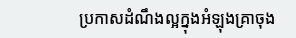ប្រកាសដំណឹងល្អក្នុងអំឡុងគ្រាចុង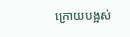ក្រោយបង្អស់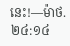នេះ!—ម៉ាថ. ២៤:១៤